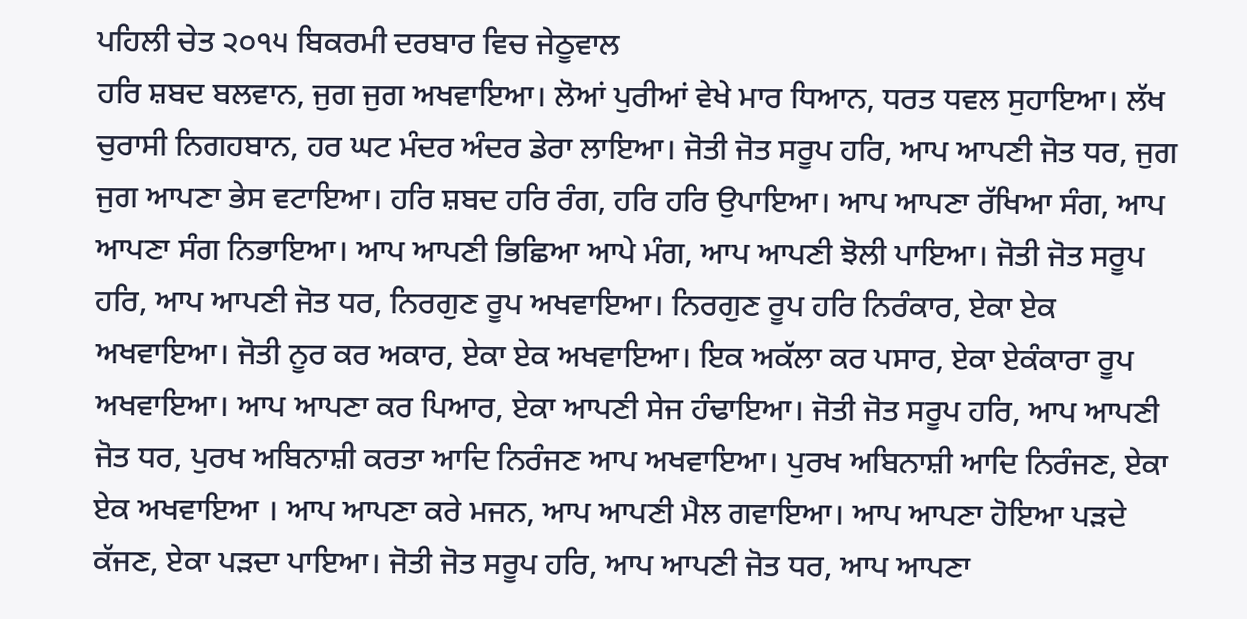ਪਹਿਲੀ ਚੇਤ ੨੦੧੫ ਬਿਕਰਮੀ ਦਰਬਾਰ ਵਿਚ ਜੇਠੂਵਾਲ
ਹਰਿ ਸ਼ਬਦ ਬਲਵਾਨ, ਜੁਗ ਜੁਗ ਅਖਵਾਇਆ। ਲੋਆਂ ਪੁਰੀਆਂ ਵੇਖੇ ਮਾਰ ਧਿਆਨ, ਧਰਤ ਧਵਲ ਸੁਹਾਇਆ। ਲੱਖ ਚੁਰਾਸੀ ਨਿਗਹਬਾਨ, ਹਰ ਘਟ ਮੰਦਰ ਅੰਦਰ ਡੇਰਾ ਲਾਇਆ। ਜੋਤੀ ਜੋਤ ਸਰੂਪ ਹਰਿ, ਆਪ ਆਪਣੀ ਜੋਤ ਧਰ, ਜੁਗ ਜੁਗ ਆਪਣਾ ਭੇਸ ਵਟਾਇਆ। ਹਰਿ ਸ਼ਬਦ ਹਰਿ ਰੰਗ, ਹਰਿ ਹਰਿ ਉਪਾਇਆ। ਆਪ ਆਪਣਾ ਰੱਖਿਆ ਸੰਗ, ਆਪ ਆਪਣਾ ਸੰਗ ਨਿਭਾਇਆ। ਆਪ ਆਪਣੀ ਭਿਛਿਆ ਆਪੇ ਮੰਗ, ਆਪ ਆਪਣੀ ਝੋਲੀ ਪਾਇਆ। ਜੋਤੀ ਜੋਤ ਸਰੂਪ ਹਰਿ, ਆਪ ਆਪਣੀ ਜੋਤ ਧਰ, ਨਿਰਗੁਣ ਰੂਪ ਅਖਵਾਇਆ। ਨਿਰਗੁਣ ਰੂਪ ਹਰਿ ਨਿਰੰਕਾਰ, ਏਕਾ ਏਕ ਅਖਵਾਇਆ। ਜੋਤੀ ਨੂਰ ਕਰ ਅਕਾਰ, ਏਕਾ ਏਕ ਅਖਵਾਇਆ। ਇਕ ਅਕੱਲਾ ਕਰ ਪਸਾਰ, ਏਕਾ ਏਕੰਕਾਰਾ ਰੂਪ ਅਖਵਾਇਆ। ਆਪ ਆਪਣਾ ਕਰ ਪਿਆਰ, ਏਕਾ ਆਪਣੀ ਸੇਜ ਹੰਢਾਇਆ। ਜੋਤੀ ਜੋਤ ਸਰੂਪ ਹਰਿ, ਆਪ ਆਪਣੀ ਜੋਤ ਧਰ, ਪੁਰਖ ਅਬਿਨਾਸ਼ੀ ਕਰਤਾ ਆਦਿ ਨਿਰੰਜਣ ਆਪ ਅਖਵਾਇਆ। ਪੁਰਖ ਅਬਿਨਾਸ਼ੀ ਆਦਿ ਨਿਰੰਜਣ, ਏਕਾ ਏਕ ਅਖਵਾਇਆ । ਆਪ ਆਪਣਾ ਕਰੇ ਮਜਨ, ਆਪ ਆਪਣੀ ਮੈਲ ਗਵਾਇਆ। ਆਪ ਆਪਣਾ ਹੋਇਆ ਪੜਦੇ ਕੱਜਣ, ਏਕਾ ਪੜਦਾ ਪਾਇਆ। ਜੋਤੀ ਜੋਤ ਸਰੂਪ ਹਰਿ, ਆਪ ਆਪਣੀ ਜੋਤ ਧਰ, ਆਪ ਆਪਣਾ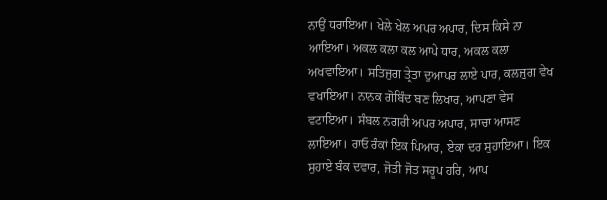ਨਾਉਂ ਧਰਾਇਆ। ਖੇਲੇ ਖੇਲ ਅਪਰ ਅਪਾਰ, ਦਿਸ ਕਿਸੇ ਨਾ ਆਇਆ। ਅਕਲ ਕਲਾ ਕਲ ਆਪੇ ਧਾਰ, ਅਕਲ ਕਲਾ ਅਖਵਾਇਆ। ਸਤਿਜੁਗ ਤ੍ਰੇਤਾ ਦੁਆਪਰ ਲਾਏ ਪਾਰ, ਕਲਜੁਗ ਵੇਖ ਵਖਾਇਆ। ਨਾਨਕ ਗੋਬਿੰਦ ਬਣ ਲਿਖਾਰ, ਆਪਣਾ ਵੇਸ ਵਟਾਇਆ। ਸੰਬਲ ਨਗਰੀ ਅਪਰ ਅਪਾਰ, ਸਾਚਾ ਆਸਣ ਲਾਇਆ। ਰਾਓ ਰੰਕਾਂ ਇਕ ਪਿਆਰ, ਏਕਾ ਦਰ ਸੁਹਾਇਆ। ਇਕ ਸੁਹਾਏ ਬੰਕ ਦਵਾਰ, ਜੋਤੀ ਜੋਤ ਸਰੂਪ ਹਰਿ, ਆਪ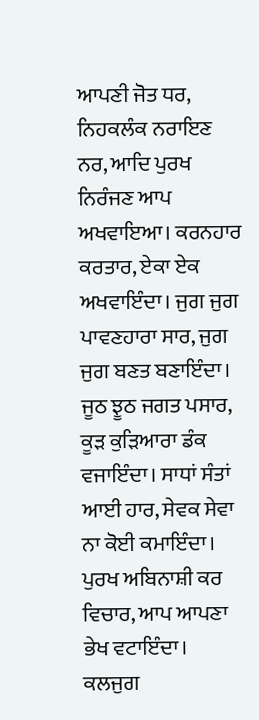ਆਪਣੀ ਜੋਤ ਧਰ, ਨਿਹਕਲੰਕ ਨਰਾਇਣ ਨਰ, ਆਦਿ ਪੁਰਖ ਨਿਰੰਜਣ ਆਪ ਅਖਵਾਇਆ। ਕਰਨਹਾਰ ਕਰਤਾਰ, ਏਕਾ ਏਕ ਅਖਵਾਇੰਦਾ। ਜੁਗ ਜੁਗ ਪਾਵਣਹਾਰਾ ਸਾਰ, ਜੁਗ ਜੁਗ ਬਣਤ ਬਣਾਇੰਦਾ। ਜੂਠ ਝੂਠ ਜਗਤ ਪਸਾਰ, ਕੂੜ ਕੁੜਿਆਰਾ ਡੰਕ ਵਜਾਇੰਦਾ। ਸਾਧਾਂ ਸੰਤਾਂ ਆਈ ਹਾਰ, ਸੇਵਕ ਸੇਵਾ ਨਾ ਕੋਈ ਕਮਾਇੰਦਾ। ਪੁਰਖ ਅਬਿਨਾਸ਼ੀ ਕਰ ਵਿਚਾਰ, ਆਪ ਆਪਣਾ ਭੇਖ ਵਟਾਇੰਦਾ। ਕਲਜੁਗ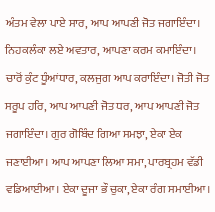ਅੰਤਮ ਵੇਲਾ ਪਾਏ ਸਾਰ, ਆਪ ਆਪਣੀ ਜੋਤ ਜਗਾਇੰਦਾ। ਨਿਹਕਲੰਕਾ ਲਏ ਅਵਤਾਰ, ਆਪਣਾ ਕਰਮ ਕਮਾਇੰਦਾ। ਚਾਰੋਂ ਕੁੰਟ ਧੂੰਆਂਧਾਰ, ਕਲਜੁਗ ਆਪ ਕਰਾਇੰਦਾ। ਜੋਤੀ ਜੋਤ ਸਰੂਪ ਹਰਿ, ਆਪ ਆਪਣੀ ਜੋਤ ਧਰ, ਆਪ ਆਪਣੀ ਜੋਤ ਜਗਾਇੰਦਾ। ਗੁਰ ਗੋਬਿੰਦ ਗਿਆ ਸਮਝਾ, ਏਕਾ ਏਕ ਜਣਾਈਆ। ਆਪ ਆਪਣਾ ਲਿਆ ਸਮਾ, ਪਾਰਬ੍ਰਹਮ ਵੱਡੀ ਵਡਿਆਈਆ। ਏਕਾ ਦੂਜਾ ਭੌ ਚੁਕਾ, ਏਕਾ ਰੰਗ ਸਮਾਈਆ।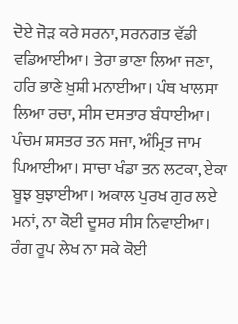ਦੋਏ ਜੋੜ ਕਰੇ ਸਰਨਾ, ਸਰਨਗਤ ਵੱਡੀ ਵਡਿਆਈਆ। ਤੇਰਾ ਭਾਣਾ ਲਿਆ ਜਣਾ, ਹਰਿ ਭਾਣੇ ਖ਼ੁਸ਼ੀ ਮਨਾਈਆ। ਪੰਥ ਖਾਲਸਾ ਲਿਆ ਰਚਾ, ਸੀਸ ਦਸਤਾਰ ਬੰਧਾਈਆ। ਪੰਚਮ ਸ਼ਸਤਰ ਤਨ ਸਜਾ, ਅੰਮ੍ਰਿਤ ਜਾਮ ਪਿਆਈਆ। ਸਾਚਾ ਖੰਡਾ ਤਨ ਲਟਕਾ, ਏਕਾ ਬੂਝ ਬੁਝਾਈਆ। ਅਕਾਲ ਪੁਰਖ ਗੁਰ ਲਏ ਮਨਾਂ, ਨਾ ਕੋਈ ਦੂਸਰ ਸੀਸ ਨਿਵਾਈਆ। ਰੰਗ ਰੂਪ ਲੇਖ ਨਾ ਸਕੇ ਕੋਈ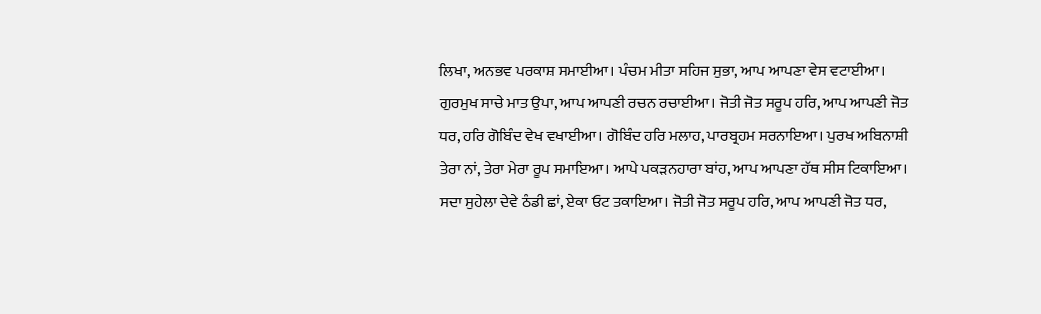ਲਿਖਾ, ਅਨਭਵ ਪਰਕਾਸ਼ ਸਮਾਈਆ। ਪੰਚਮ ਮੀਤਾ ਸਹਿਜ ਸੁਭਾ, ਆਪ ਆਪਣਾ ਵੇਸ ਵਟਾਈਆ। ਗੁਰਮੁਖ ਸਾਚੇ ਮਾਤ ਉਪਾ, ਆਪ ਆਪਣੀ ਰਚਨ ਰਚਾਈਆ। ਜੋਤੀ ਜੋਤ ਸਰੂਪ ਹਰਿ, ਆਪ ਆਪਣੀ ਜੋਤ ਧਰ, ਹਰਿ ਗੋਬਿੰਦ ਵੇਖ ਵਖਾਈਆ। ਗੋਬਿੰਦ ਹਰਿ ਮਲਾਹ, ਪਾਰਬ੍ਰਹਮ ਸਰਨਾਇਆ। ਪੁਰਖ ਅਬਿਨਾਸ਼ੀ ਤੇਰਾ ਨਾਂ, ਤੇਰਾ ਮੇਰਾ ਰੂਪ ਸਮਾਇਆ। ਆਪੇ ਪਕੜਨਹਾਰਾ ਬਾਂਹ, ਆਪ ਆਪਣਾ ਹੱਥ ਸੀਸ ਟਿਕਾਇਆ। ਸਦਾ ਸੁਹੇਲਾ ਦੇਵੇ ਠੰਡੀ ਛਾਂ, ਏਕਾ ਓਟ ਤਕਾਇਆ। ਜੋਤੀ ਜੋਤ ਸਰੂਪ ਹਰਿ, ਆਪ ਆਪਣੀ ਜੋਤ ਧਰ,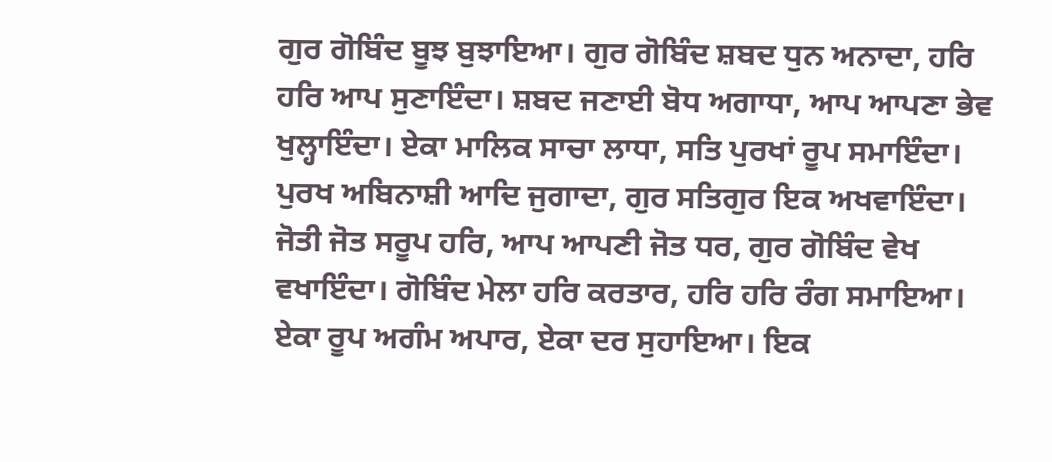ਗੁਰ ਗੋਬਿੰਦ ਬੂਝ ਬੁਝਾਇਆ। ਗੁਰ ਗੋਬਿੰਦ ਸ਼ਬਦ ਧੁਨ ਅਨਾਦਾ, ਹਰਿ ਹਰਿ ਆਪ ਸੁਣਾਇੰਦਾ। ਸ਼ਬਦ ਜਣਾਈ ਬੋਧ ਅਗਾਧਾ, ਆਪ ਆਪਣਾ ਭੇਵ ਖੁਲ੍ਹਾਇੰਦਾ। ਏਕਾ ਮਾਲਿਕ ਸਾਚਾ ਲਾਧਾ, ਸਤਿ ਪੁਰਖਾਂ ਰੂਪ ਸਮਾਇੰਦਾ। ਪੁਰਖ ਅਬਿਨਾਸ਼ੀ ਆਦਿ ਜੁਗਾਦਾ, ਗੁਰ ਸਤਿਗੁਰ ਇਕ ਅਖਵਾਇੰਦਾ। ਜੋਤੀ ਜੋਤ ਸਰੂਪ ਹਰਿ, ਆਪ ਆਪਣੀ ਜੋਤ ਧਰ, ਗੁਰ ਗੋਬਿੰਦ ਵੇਖ ਵਖਾਇੰਦਾ। ਗੋਬਿੰਦ ਮੇਲਾ ਹਰਿ ਕਰਤਾਰ, ਹਰਿ ਹਰਿ ਰੰਗ ਸਮਾਇਆ। ਏਕਾ ਰੂਪ ਅਗੰਮ ਅਪਾਰ, ਏਕਾ ਦਰ ਸੁਹਾਇਆ। ਇਕ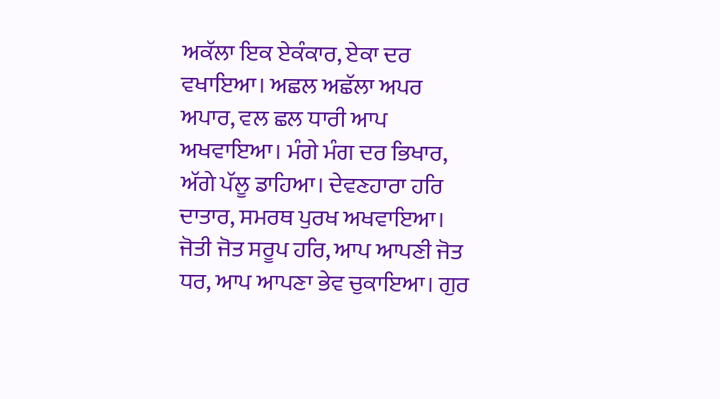ਅਕੱਲਾ ਇਕ ਏਕੰਕਾਰ, ਏਕਾ ਦਰ ਵਖਾਇਆ। ਅਛਲ ਅਛੱਲਾ ਅਪਰ ਅਪਾਰ, ਵਲ ਛਲ ਧਾਰੀ ਆਪ ਅਖਵਾਇਆ। ਮੰਗੇ ਮੰਗ ਦਰ ਭਿਖਾਰ, ਅੱਗੇ ਪੱਲੂ ਡਾਹਿਆ। ਦੇਵਣਹਾਰਾ ਹਰਿ ਦਾਤਾਰ, ਸਮਰਥ ਪੁਰਖ ਅਖਵਾਇਆ। ਜੋਤੀ ਜੋਤ ਸਰੂਪ ਹਰਿ, ਆਪ ਆਪਣੀ ਜੋਤ ਧਰ, ਆਪ ਆਪਣਾ ਭੇਵ ਚੁਕਾਇਆ। ਗੁਰ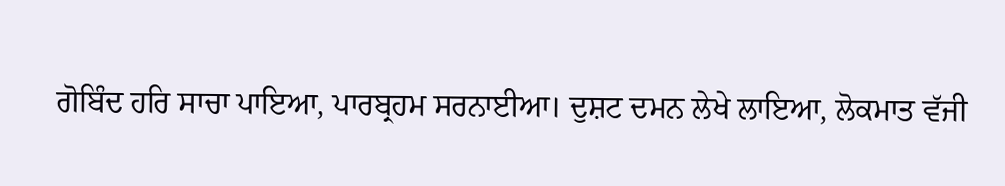ਗੋਬਿੰਦ ਹਰਿ ਸਾਚਾ ਪਾਇਆ, ਪਾਰਬ੍ਰਹਮ ਸਰਨਾਈਆ। ਦੁਸ਼ਟ ਦਮਨ ਲੇਖੇ ਲਾਇਆ, ਲੋਕਮਾਤ ਵੱਜੀ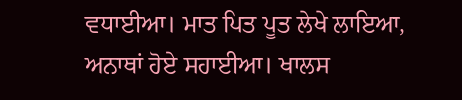ਵਧਾਈਆ। ਮਾਤ ਪਿਤ ਪੂਤ ਲੇਖੇ ਲਾਇਆ, ਅਨਾਥਾਂ ਹੋਏ ਸਹਾਈਆ। ਖਾਲਸ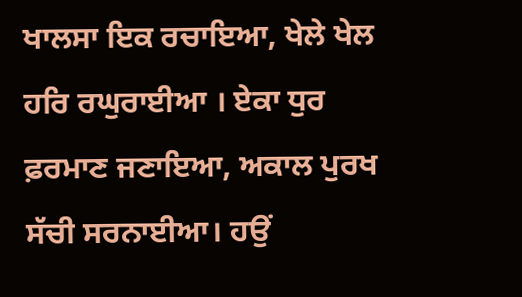ਖਾਲਸਾ ਇਕ ਰਚਾਇਆ, ਖੇਲੇ ਖੇਲ ਹਰਿ ਰਘੁਰਾਈਆ । ਏਕਾ ਧੁਰ ਫ਼ਰਮਾਣ ਜਣਾਇਆ, ਅਕਾਲ ਪੁਰਖ ਸੱਚੀ ਸਰਨਾਈਆ। ਹਉਂ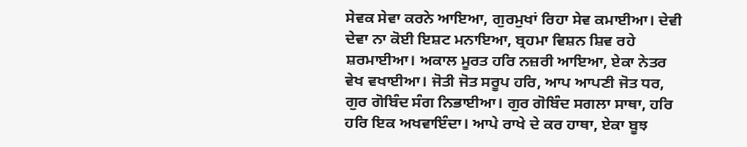ਸੇਵਕ ਸੇਵਾ ਕਰਨੇ ਆਇਆ, ਗੁਰਮੁਖਾਂ ਰਿਹਾ ਸੇਵ ਕਮਾਈਆ। ਦੇਵੀ ਦੇਵਾ ਨਾ ਕੋਈ ਇਸ਼ਟ ਮਨਾਇਆ, ਬ੍ਰਹਮਾ ਵਿਸ਼ਨ ਸ਼ਿਵ ਰਹੇ ਸ਼ਰਮਾਈਆ। ਅਕਾਲ ਮੂਰਤ ਹਰਿ ਨਜ਼ਰੀ ਆਇਆ, ਏਕਾ ਨੇਤਰ ਵੇਖ ਵਖਾਈਆ। ਜੋਤੀ ਜੋਤ ਸਰੂਪ ਹਰਿ, ਆਪ ਆਪਣੀ ਜੋਤ ਧਰ, ਗੁਰ ਗੋਬਿੰਦ ਸੰਗ ਨਿਭਾਈਆ। ਗੁਰ ਗੋਬਿੰਦ ਸਗਲਾ ਸਾਥਾ, ਹਰਿ ਹਰਿ ਇਕ ਅਖਵਾਇੰਦਾ। ਆਪੇ ਰਾਖੇ ਦੇ ਕਰ ਹਾਥਾ, ਏਕਾ ਬੂਝ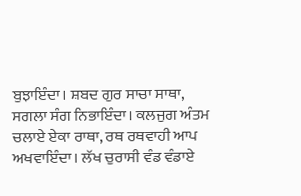ਬੁਝਾਇੰਦਾ। ਸ਼ਬਦ ਗੁਰ ਸਾਚਾ ਸਾਥਾ, ਸਗਲਾ ਸੰਗ ਨਿਭਾਇੰਦਾ। ਕਲਜੁਗ ਅੰਤਮ ਚਲਾਏ ਏਕਾ ਰਾਥਾ, ਰਥ ਰਥਵਾਹੀ ਆਪ ਅਖਵਾਇੰਦਾ। ਲੱਖ ਚੁਰਾਸੀ ਵੰਡ ਵੰਡਾਏ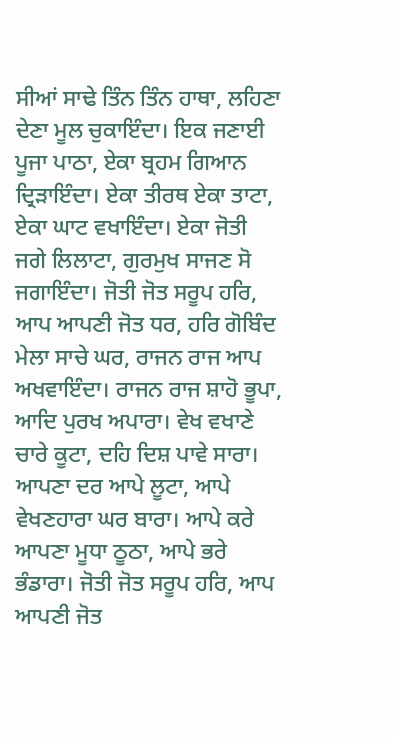ਸੀਆਂ ਸਾਢੇ ਤਿੰਨ ਤਿੰਨ ਹਾਥਾ, ਲਹਿਣਾ ਦੇਣਾ ਮੂਲ ਚੁਕਾਇੰਦਾ। ਇਕ ਜਣਾਈ ਪੂਜਾ ਪਾਠਾ, ਏਕਾ ਬ੍ਰਹਮ ਗਿਆਨ ਦ੍ਰਿੜਾਇੰਦਾ। ਏਕਾ ਤੀਰਥ ਏਕਾ ਤਾਟਾ, ਏਕਾ ਘਾਟ ਵਖਾਇੰਦਾ। ਏਕਾ ਜੋਤੀ ਜਗੇ ਲਿਲਾਟਾ, ਗੁਰਮੁਖ ਸਾਜਣ ਸੋ ਜਗਾਇੰਦਾ। ਜੋਤੀ ਜੋਤ ਸਰੂਪ ਹਰਿ, ਆਪ ਆਪਣੀ ਜੋਤ ਧਰ, ਹਰਿ ਗੋਬਿੰਦ ਮੇਲਾ ਸਾਚੇ ਘਰ, ਰਾਜਨ ਰਾਜ ਆਪ ਅਖਵਾਇੰਦਾ। ਰਾਜਨ ਰਾਜ ਸ਼ਾਹੋ ਭੂਪਾ, ਆਦਿ ਪੁਰਖ ਅਪਾਰਾ। ਵੇਖ ਵਖਾਣੇ ਚਾਰੇ ਕੂਟਾ, ਦਹਿ ਦਿਸ਼ ਪਾਵੇ ਸਾਰਾ। ਆਪਣਾ ਦਰ ਆਪੇ ਲੂਟਾ, ਆਪੇ ਵੇਖਣਹਾਰਾ ਘਰ ਬਾਰਾ। ਆਪੇ ਕਰੇ ਆਪਣਾ ਮੂਧਾ ਠੂਠਾ, ਆਪੇ ਭਰੇ ਭੰਡਾਰਾ। ਜੋਤੀ ਜੋਤ ਸਰੂਪ ਹਰਿ, ਆਪ ਆਪਣੀ ਜੋਤ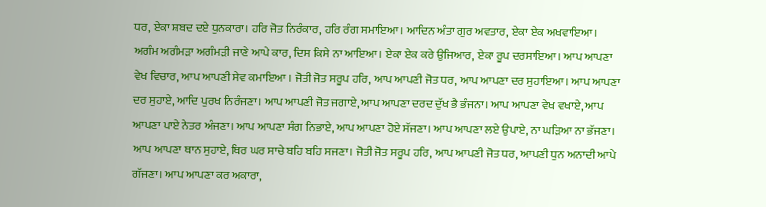ਧਰ, ਏਕਾ ਸ਼ਬਦ ਦਏ ਧੁਨਕਾਰਾ। ਹਰਿ ਜੋਤ ਨਿਰੰਕਾਰ, ਹਰਿ ਰੰਗ ਸਮਾਇਆ। ਆਦਿਨ ਅੰਤਾ ਗੁਰ ਅਵਤਾਰ, ਏਕਾ ਏਕ ਅਖਵਾਇਆ। ਅਗੰਮ ਅਗੰਮੜਾ ਅਗੰਮੜੀ ਜਾਣੇ ਆਪੇ ਕਾਰ, ਦਿਸ ਕਿਸੇ ਨਾ ਆਇਆ। ਏਕਾ ਏਕ ਕਰੇ ਉਜਿਆਰ, ਏਕਾ ਰੂਪ ਦਰਸਾਇਆ। ਆਪ ਆਪਣਾ ਵੇਖ ਵਿਚਾਰ, ਆਪ ਆਪਣੀ ਸੇਵ ਕਮਾਇਆ । ਜੋਤੀ ਜੋਤ ਸਰੂਪ ਹਰਿ, ਆਪ ਆਪਣੀ ਜੋਤ ਧਰ, ਆਪ ਆਪਣਾ ਦਰ ਸੁਹਾਇਆ। ਆਪ ਆਪਣਾ ਦਰ ਸੁਹਾਏ, ਆਦਿ ਪੁਰਖ ਨਿਰੰਜਣਾ। ਆਪ ਆਪਣੀ ਜੋਤ ਜਗਾਏ, ਆਪ ਆਪਣਾ ਦਰਦ ਦੁੱਖ ਭੈ ਭੰਜਨਾ। ਆਪ ਆਪਣਾ ਵੇਖ ਵਖਾਏ, ਆਪ ਆਪਣਾ ਪਾਏ ਨੇਤਰ ਅੰਜਣਾ। ਆਪ ਆਪਣਾ ਸੰਗ ਨਿਭਾਏ, ਆਪ ਆਪਣਾ ਹੋਏ ਸੱਜਣਾ। ਆਪ ਆਪਣਾ ਲਏ ਉਪਾਏ, ਨਾ ਘੜਿਆ ਨਾ ਭੱਜਣਾ। ਆਪ ਆਪਣਾ ਥਾਨ ਸੁਹਾਏ, ਥਿਰ ਘਰ ਸਾਚੇ ਬਹਿ ਬਹਿ ਸਜਣਾ। ਜੋਤੀ ਜੋਤ ਸਰੂਪ ਹਰਿ, ਆਪ ਆਪਣੀ ਜੋਤ ਧਰ, ਆਪਣੀ ਧੁਨ ਅਨਾਦੀ ਆਪੇ ਗੱਜਣਾ। ਆਪ ਆਪਣਾ ਕਰ ਅਕਾਰਾ,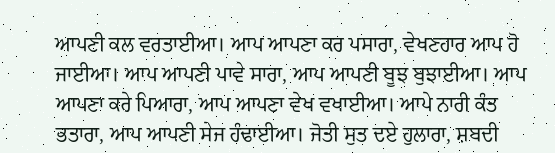ਆਪਣੀ ਕਲ ਵਰਤਾਈਆ। ਆਪ ਆਪਣਾ ਕਰ ਪਸਾਰਾ, ਵੇਖਣਹਾਰ ਆਪ ਹੋ ਜਾਈਆ। ਆਪ ਆਪਣੀ ਪਾਵੇ ਸਾਰਾ, ਆਪ ਆਪਣੀ ਬੂਝ ਬੁਝਾਈਆ। ਆਪ ਆਪਣਾ ਕਰੇ ਪਿਆਰਾ, ਆਪ ਆਪਣਾ ਵੇਖ ਵਖਾਈਆ। ਆਪੇ ਨਾਰੀ ਕੰਤ ਭਤਾਰਾ, ਆਪ ਆਪਣੀ ਸੇਜ ਹੰਢਾਈਆ। ਜੋਤੀ ਸੁਤ ਦਏ ਹੁਲਾਰਾ, ਸ਼ਬਦੀ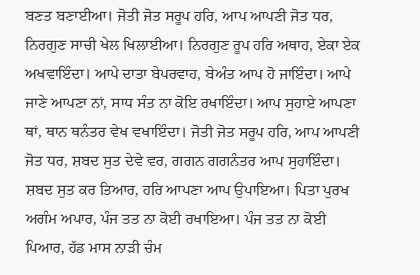ਬਣਤ ਬਣਾਈਆ। ਜੋਤੀ ਜੋਤ ਸਰੂਪ ਹਰਿ, ਆਪ ਆਪਣੀ ਜੋਤ ਧਰ, ਨਿਰਗੁਣ ਸਾਚੀ ਖੇਲ ਖਿਲਾਈਆ। ਨਿਰਗੁਣ ਰੂਪ ਹਰਿ ਅਥਾਹ, ਏਕਾ ਏਕ ਅਖਵਾਇੰਦਾ। ਆਪੇ ਦਾਤਾ ਬੇਪਰਵਾਹ, ਬੇਅੰਤ ਆਪ ਹੋ ਜਾਇੰਦਾ। ਆਪੇ ਜਾਣੇ ਆਪਣਾ ਨਾਂ, ਸਾਧ ਸੰਤ ਨਾ ਕੋਇ ਰਖਾਇੰਦਾ। ਆਪ ਸੁਹਾਏ ਆਪਣਾ ਥਾਂ, ਥਾਨ ਥਨੰਤਰ ਵੇਖ ਵਖਾਇੰਦਾ। ਜੋਤੀ ਜੋਤ ਸਰੂਪ ਹਰਿ, ਆਪ ਆਪਣੀ ਜੋਤ ਧਰ, ਸ਼ਬਦ ਸੁਤ ਦੇਵੇ ਵਰ, ਗਗਨ ਗਗਨੰਤਰ ਆਪ ਸੁਹਾਇੰਦਾ। ਸ਼ਬਦ ਸੁਤ ਕਰ ਤਿਆਰ, ਹਰਿ ਆਪਣਾ ਆਪ ਉਪਾਇਆ। ਪਿਤਾ ਪੁਰਖ ਅਗੰਮ ਅਪਾਰ, ਪੰਜ ਤਤ ਨਾ ਕੋਈ ਰਖਾਇਆ। ਪੰਜ ਤਤ ਨਾ ਕੋਈ ਪਿਆਰ, ਹੱਡ ਮਾਸ ਨਾੜੀ ਚੰਮ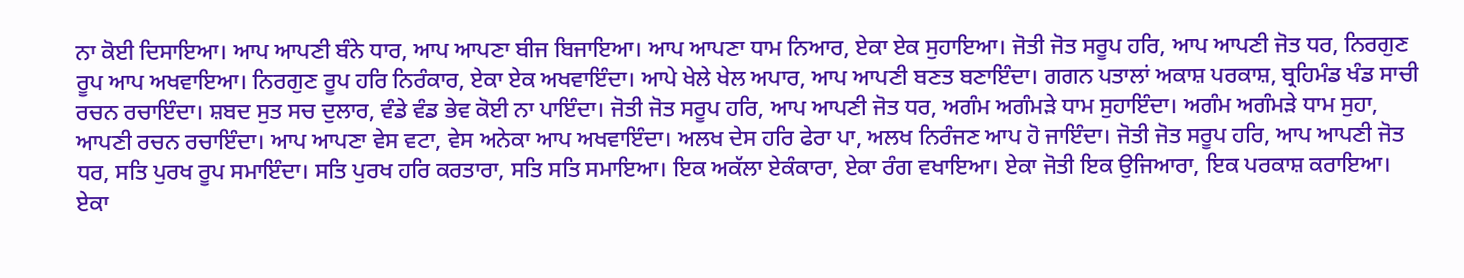ਨਾ ਕੋਈ ਦਿਸਾਇਆ। ਆਪ ਆਪਣੀ ਬੰਨੇ ਧਾਰ, ਆਪ ਆਪਣਾ ਬੀਜ ਬਿਜਾਇਆ। ਆਪ ਆਪਣਾ ਧਾਮ ਨਿਆਰ, ਏਕਾ ਏਕ ਸੁਹਾਇਆ। ਜੋਤੀ ਜੋਤ ਸਰੂਪ ਹਰਿ, ਆਪ ਆਪਣੀ ਜੋਤ ਧਰ, ਨਿਰਗੁਣ ਰੂਪ ਆਪ ਅਖਵਾਇਆ। ਨਿਰਗੁਣ ਰੂਪ ਹਰਿ ਨਿਰੰਕਾਰ, ਏਕਾ ਏਕ ਅਖਵਾਇੰਦਾ। ਆਪੇ ਖੇਲੇ ਖੇਲ ਅਪਾਰ, ਆਪ ਆਪਣੀ ਬਣਤ ਬਣਾਇੰਦਾ। ਗਗਨ ਪਤਾਲਾਂ ਅਕਾਸ਼ ਪਰਕਾਸ਼, ਬ੍ਰਹਿਮੰਡ ਖੰਡ ਸਾਚੀ ਰਚਨ ਰਚਾਇੰਦਾ। ਸ਼ਬਦ ਸੁਤ ਸਚ ਦੁਲਾਰ, ਵੰਡੇ ਵੰਡ ਭੇਵ ਕੋਈ ਨਾ ਪਾਇੰਦਾ। ਜੋਤੀ ਜੋਤ ਸਰੂਪ ਹਰਿ, ਆਪ ਆਪਣੀ ਜੋਤ ਧਰ, ਅਗੰਮ ਅਗੰਮੜੇ ਧਾਮ ਸੁਹਾਇੰਦਾ। ਅਗੰਮ ਅਗੰਮੜੇ ਧਾਮ ਸੁਹਾ, ਆਪਣੀ ਰਚਨ ਰਚਾਇੰਦਾ। ਆਪ ਆਪਣਾ ਵੇਸ ਵਟਾ, ਵੇਸ ਅਨੇਕਾ ਆਪ ਅਖਵਾਇੰਦਾ। ਅਲਖ ਦੇਸ ਹਰਿ ਫੇਰਾ ਪਾ, ਅਲਖ ਨਿਰੰਜਣ ਆਪ ਹੋ ਜਾਇੰਦਾ। ਜੋਤੀ ਜੋਤ ਸਰੂਪ ਹਰਿ, ਆਪ ਆਪਣੀ ਜੋਤ ਧਰ, ਸਤਿ ਪੁਰਖ ਰੂਪ ਸਮਾਇੰਦਾ। ਸਤਿ ਪੁਰਖ ਹਰਿ ਕਰਤਾਰਾ, ਸਤਿ ਸਤਿ ਸਮਾਇਆ। ਇਕ ਅਕੱਲਾ ਏਕੰਕਾਰਾ, ਏਕਾ ਰੰਗ ਵਖਾਇਆ। ਏਕਾ ਜੋਤੀ ਇਕ ਉਜਿਆਰਾ, ਇਕ ਪਰਕਾਸ਼ ਕਰਾਇਆ। ਏਕਾ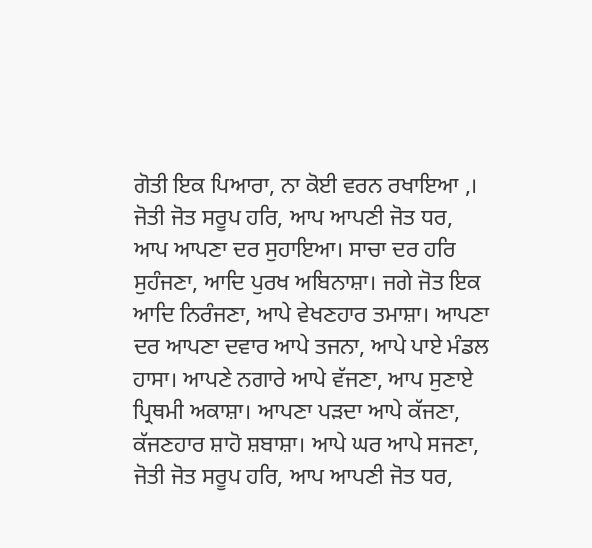ਗੋਤੀ ਇਕ ਪਿਆਰਾ, ਨਾ ਕੋਈ ਵਰਨ ਰਖਾਇਆ ,। ਜੋਤੀ ਜੋਤ ਸਰੂਪ ਹਰਿ, ਆਪ ਆਪਣੀ ਜੋਤ ਧਰ, ਆਪ ਆਪਣਾ ਦਰ ਸੁਹਾਇਆ। ਸਾਚਾ ਦਰ ਹਰਿ ਸੁਹੰਜਣਾ, ਆਦਿ ਪੁਰਖ ਅਬਿਨਾਸ਼ਾ। ਜਗੇ ਜੋਤ ਇਕ ਆਦਿ ਨਿਰੰਜਣਾ, ਆਪੇ ਵੇਖਣਹਾਰ ਤਮਾਸ਼ਾ। ਆਪਣਾ ਦਰ ਆਪਣਾ ਦਵਾਰ ਆਪੇ ਤਜਨਾ, ਆਪੇ ਪਾਏ ਮੰਡਲ ਹਾਸਾ। ਆਪਣੇ ਨਗਾਰੇ ਆਪੇ ਵੱਜਣਾ, ਆਪ ਸੁਣਾਏ ਪ੍ਰਿਥਮੀ ਅਕਾਸ਼ਾ। ਆਪਣਾ ਪੜਦਾ ਆਪੇ ਕੱਜਣਾ, ਕੱਜਣਹਾਰ ਸ਼ਾਹੋ ਸ਼ਬਾਸ਼ਾ। ਆਪੇ ਘਰ ਆਪੇ ਸਜਣਾ, ਜੋਤੀ ਜੋਤ ਸਰੂਪ ਹਰਿ, ਆਪ ਆਪਣੀ ਜੋਤ ਧਰ,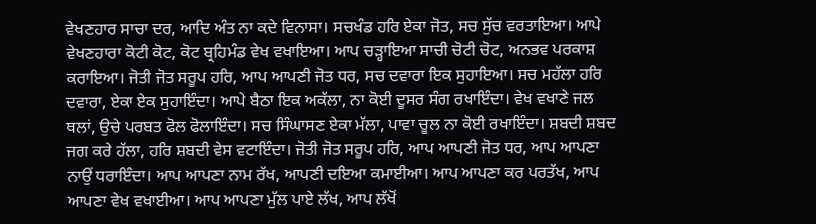ਵੇਖਣਹਾਰ ਸਾਚਾ ਦਰ, ਆਦਿ ਅੰਤ ਨਾ ਕਦੇ ਵਿਨਾਸਾ। ਸਚਖੰਡ ਹਰਿ ਏਕਾ ਜੋਤ, ਸਚ ਸੁੱਚ ਵਰਤਾਇਆ। ਆਪੇ ਵੇਖਣਹਾਰਾ ਕੋਟੀ ਕੋਟ, ਕੋਟ ਬ੍ਰਹਿਮੰਡ ਵੇਖ ਵਖਾਇਆ। ਆਪ ਚੜ੍ਹਾਇਆ ਸਾਚੀ ਚੋਟੀ ਚੋਟ, ਅਨਭਵ ਪਰਕਾਸ਼ ਕਰਾਇਆ। ਜੋਤੀ ਜੋਤ ਸਰੂਪ ਹਰਿ, ਆਪ ਆਪਣੀ ਜੋਤ ਧਰ, ਸਚ ਦਵਾਰਾ ਇਕ ਸੁਹਾਇਆ। ਸਚ ਮਹੱਲਾ ਹਰਿ ਦਵਾਰਾ, ਏਕਾ ਏਕ ਸੁਹਾਇੰਦਾ। ਆਪੇ ਬੈਠਾ ਇਕ ਅਕੱਲਾ, ਨਾ ਕੋਈ ਦੂਸਰ ਸੰਗ ਰਖਾਇੰਦਾ। ਵੇਖ ਵਖਾਣੇ ਜਲ ਥਲਾਂ, ਉਚੇ ਪਰਬਤ ਫੋਲ ਫੋਲਾਇੰਦਾ। ਸਚ ਸਿੰਘਾਸਣ ਏਕਾ ਮੱਲਾ, ਪਾਵਾ ਚੂਲ ਨਾ ਕੋਈ ਰਖਾਇੰਦਾ। ਸ਼ਬਦੀ ਸ਼ਬਦ ਜਗ ਕਰੇ ਹੱਲਾ, ਹਰਿ ਸ਼ਬਦੀ ਵੇਸ ਵਟਾਇੰਦਾ। ਜੋਤੀ ਜੋਤ ਸਰੂਪ ਹਰਿ, ਆਪ ਆਪਣੀ ਜੋਤ ਧਰ, ਆਪ ਆਪਣਾ ਨਾਉਂ ਧਰਾਇੰਦਾ। ਆਪ ਆਪਣਾ ਨਾਮ ਰੱਖ, ਆਪਣੀ ਦਇਆ ਕਮਾਈਆ। ਆਪ ਆਪਣਾ ਕਰ ਪਰਤੱਖ, ਆਪ ਆਪਣਾ ਵੇਖ ਵਖਾਈਆ। ਆਪ ਆਪਣਾ ਮੁੱਲ ਪਾਏ ਲੱਖ, ਆਪ ਲੱਖੋਂ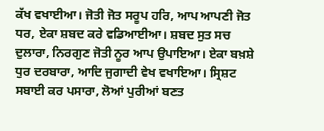ਕੱਖ ਵਖਾਈਆ। ਜੋਤੀ ਜੋਤ ਸਰੂਪ ਹਰਿ, ਆਪ ਆਪਣੀ ਜੋਤ ਧਰ, ਏਕਾ ਸ਼ਬਦ ਕਰੇ ਵਡਿਆਈਆ। ਸ਼ਬਦ ਸੁਤ ਸਚ ਦੁਲਾਰਾ, ਨਿਰਗੁਣ ਜੋਤੀ ਨੂਰ ਆਪ ਉਪਾਇਆ। ਏਕਾ ਬਖ਼ਸ਼ੇ ਧੁਰ ਦਰਬਾਰਾ, ਆਦਿ ਜੁਗਾਦੀ ਵੇਖ ਵਖਾਇਆ। ਸ੍ਰਿਸ਼ਟ ਸਬਾਈ ਕਰ ਪਸਾਰਾ, ਲੋਆਂ ਪੁਰੀਆਂ ਬਣਤ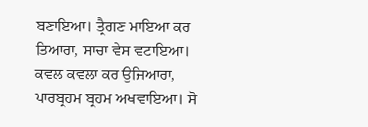ਬਣਾਇਆ। ਤ੍ਰੈਗਣ ਮਾਇਆ ਕਰ ਤਿਆਰਾ, ਸਾਚਾ ਵੇਸ ਵਟਾਇਆ। ਕਵਲ ਕਵਲਾ ਕਰ ਉਜਿਆਰਾ, ਪਾਰਬ੍ਰਹਮ ਬ੍ਰਹਮ ਅਖਵਾਇਆ। ਸੋ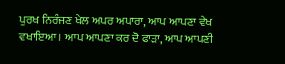ਪੁਰਖ ਨਿਰੰਜਣ ਖੇਲ ਅਪਰ ਅਪਾਰਾ, ਆਪ ਆਪਣਾ ਵੇਖ ਵਖਾਇਆ। ਆਪ ਆਪਣਾ ਕਰ ਦੋ ਫਾੜਾ, ਆਪ ਆਪਣੀ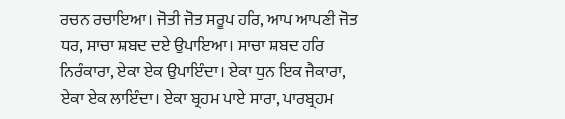ਰਚਨ ਰਚਾਇਆ। ਜੋਤੀ ਜੋਤ ਸਰੂਪ ਹਰਿ, ਆਪ ਆਪਣੀ ਜੋਤ ਧਰ, ਸਾਚਾ ਸ਼ਬਦ ਦਏ ਉਪਾਇਆ। ਸਾਚਾ ਸ਼ਬਦ ਹਰਿ ਨਿਰੰਕਾਰਾ, ਏਕਾ ਏਕ ਉਪਾਇੰਦਾ। ਏਕਾ ਧੁਨ ਇਕ ਜੈਕਾਰਾ, ਏਕਾ ਏਕ ਲਾਇੰਦਾ। ਏਕਾ ਬ੍ਰਹਮ ਪਾਏ ਸਾਰਾ, ਪਾਰਬ੍ਰਹਮ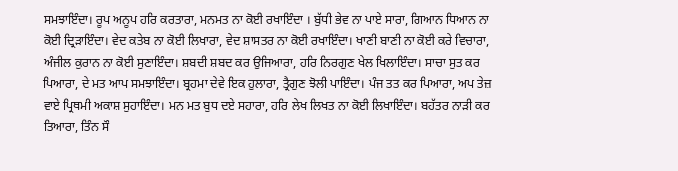ਸਮਝਾਇੰਦਾ। ਰੂਪ ਅਨੂਪ ਹਰਿ ਕਰਤਾਰਾ, ਮਨਮਤ ਨਾ ਕੋਈ ਰਖਾਇੰਦਾ । ਬੁੱਧੀ ਭੇਵ ਨਾ ਪਾਏ ਸਾਰਾ, ਗਿਆਨ ਧਿਆਨ ਨਾ ਕੋਈ ਦ੍ਰਿੜਾਇੰਦਾ। ਵੇਦ ਕਤੇਬ ਨਾ ਕੋਈ ਲਿਖਾਰਾ, ਵੇਦ ਸ਼ਾਸਤਰ ਨਾ ਕੋਈ ਰਖਾਇੰਦਾ। ਖਾਣੀ ਬਾਣੀ ਨਾ ਕੋਈ ਕਰੇ ਵਿਚਾਰਾ, ਅੰਜੀਲ ਕੁਰਾਨ ਨਾ ਕੋਈ ਸੁਣਾਇੰਦਾ। ਸ਼ਬਦੀ ਸ਼ਬਦ ਕਰ ਉਜਿਆਰਾ, ਹਰਿ ਨਿਰਗੁਣ ਖੇਲ ਖਿਲਾਇੰਦਾ। ਸਾਚਾ ਸੁਤ ਕਰ ਪਿਆਰਾ, ਦੇ ਮਤ ਆਪ ਸਮਝਾਇੰਦਾ। ਬ੍ਰਹਮਾ ਦੇਵੇ ਇਕ ਹੁਲਾਰਾ, ਤ੍ਰੈਗੁਣ ਝੋਲੀ ਪਾਇੰਦਾ। ਪੰਜ ਤਤ ਕਰ ਪਿਆਰਾ, ਅਪ ਤੇਜ਼ ਵਾਏ ਪ੍ਰਿਥਮੀ ਅਕਾਸ਼ ਸੁਹਾਇੰਦਾ। ਮਨ ਮਤ ਬੁਧ ਦਏ ਸਹਾਰਾ, ਹਰਿ ਲੇਖ ਲਿਖਤ ਨਾ ਕੋਈ ਲਿਖਾਇੰਦਾ। ਬਹੱਤਰ ਨਾੜੀ ਕਰ ਤਿਆਰਾ, ਤਿੰਨ ਸੌ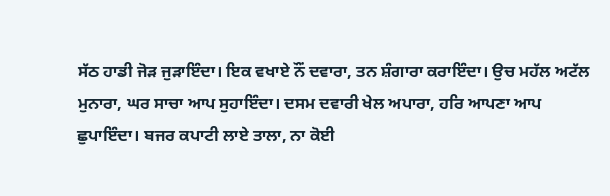ਸੱਠ ਹਾਡੀ ਜੋੜ ਜੁੜਾਇੰਦਾ। ਇਕ ਵਖਾਏ ਨੌਂ ਦਵਾਰਾ, ਤਨ ਸ਼ੰਗਾਰਾ ਕਰਾਇੰਦਾ। ਉਚ ਮਹੱਲ ਅਟੱਲ ਮੁਨਾਰਾ, ਘਰ ਸਾਚਾ ਆਪ ਸੁਹਾਇੰਦਾ। ਦਸਮ ਦਵਾਰੀ ਖੇਲ ਅਪਾਰਾ, ਹਰਿ ਆਪਣਾ ਆਪ ਛੁਪਾਇੰਦਾ। ਬਜਰ ਕਪਾਟੀ ਲਾਏ ਤਾਲਾ, ਨਾ ਕੋਈ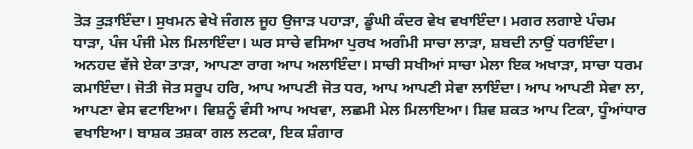ਤੋੜ ਤੁੜਾਇੰਦਾ। ਸੁਖਮਨ ਵੇਖੇ ਜੰਗਲ ਜੂਹ ਉਜਾੜ ਪਹਾੜਾ, ਡੂੰਘੀ ਕੰਦਰ ਵੇਖ ਵਖਾਇੰਦਾ। ਮਗਰ ਲਗਾਏ ਪੰਚਮ ਧਾੜਾ, ਪੰਜ ਪੰਜੀ ਮੇਲ ਮਿਲਾਇੰਦਾ। ਘਰ ਸਾਚੇ ਵਸਿਆ ਪੁਰਖ ਅਗੰਮੀ ਸਾਚਾ ਲਾੜਾ, ਸ਼ਬਦੀ ਨਾਉਂ ਧਰਾਇੰਦਾ। ਅਨਹਦ ਵੱਜੇ ਏਕਾ ਤਾੜਾ, ਆਪਣਾ ਰਾਗ ਆਪ ਅਲਾਇੰਦਾ। ਸਾਚੀ ਸਖੀਆਂ ਸਾਚਾ ਮੇਲਾ ਇਕ ਅਖਾੜਾ, ਸਾਚਾ ਧਰਮ ਕਮਾਇੰਦਾ। ਜੋਤੀ ਜੋਤ ਸਰੂਪ ਹਰਿ, ਆਪ ਆਪਣੀ ਜੋਤ ਧਰ, ਆਪ ਆਪਣੀ ਸੇਵਾ ਲਾਇੰਦਾ। ਆਪ ਆਪਣੀ ਸੇਵਾ ਲਾ, ਆਪਣਾ ਵੇਸ ਵਟਾਇਆ। ਵਿਸ਼ਨੂੰ ਵੰਸੀ ਆਪ ਅਖਵਾ, ਲਛਮੀ ਮੇਲ ਮਿਲਾਇਆ। ਸ਼ਿਵ ਸ਼ਕਤ ਆਪ ਟਿਕਾ, ਧੂੰਆਂਧਾਰ ਵਖਾਇਆ। ਬਾਸ਼ਕ ਤਸ਼ਕਾ ਗਲ ਲਟਕਾ, ਇਕ ਸ਼ੰਗਾਰ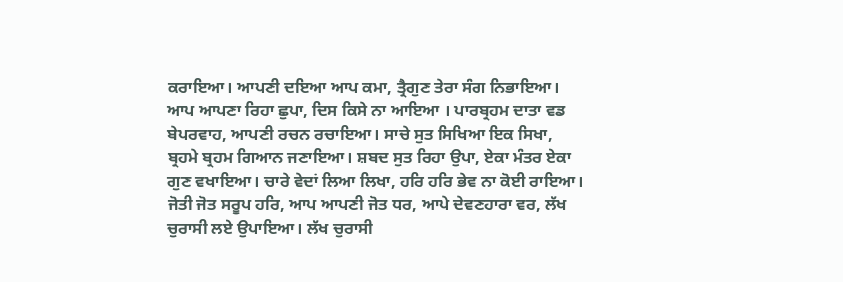ਕਰਾਇਆ। ਆਪਣੀ ਦਇਆ ਆਪ ਕਮਾ, ਤ੍ਰੈਗੁਣ ਤੇਰਾ ਸੰਗ ਨਿਭਾਇਆ। ਆਪ ਆਪਣਾ ਰਿਹਾ ਛੁਪਾ, ਦਿਸ ਕਿਸੇ ਨਾ ਆਇਆ । ਪਾਰਬ੍ਰਹਮ ਦਾਤਾ ਵਡ ਬੇਪਰਵਾਹ, ਆਪਣੀ ਰਚਨ ਰਚਾਇਆ। ਸਾਚੇ ਸੁਤ ਸਿਖਿਆ ਇਕ ਸਿਖਾ, ਬ੍ਰਹਮੇ ਬ੍ਰਹਮ ਗਿਆਨ ਜਣਾਇਆ। ਸ਼ਬਦ ਸੁਤ ਰਿਹਾ ਉਪਾ, ਏਕਾ ਮੰਤਰ ਏਕਾ ਗੁਣ ਵਖਾਇਆ। ਚਾਰੇ ਵੇਦਾਂ ਲਿਆ ਲਿਖਾ, ਹਰਿ ਹਰਿ ਭੇਵ ਨਾ ਕੋਈ ਰਾਇਆ। ਜੋਤੀ ਜੋਤ ਸਰੂਪ ਹਰਿ, ਆਪ ਆਪਣੀ ਜੋਤ ਧਰ, ਆਪੇ ਦੇਵਣਹਾਰਾ ਵਰ, ਲੱਖ ਚੁਰਾਸੀ ਲਏ ਉਪਾਇਆ। ਲੱਖ ਚੁਰਾਸੀ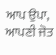ਆਪ ਉਪਾ, ਆਪਣੀ ਜੋਤ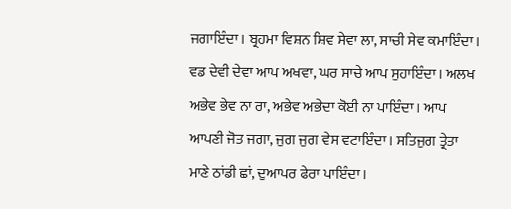ਜਗਾਇੰਦਾ। ਬ੍ਰਹਮਾ ਵਿਸ਼ਨ ਸ਼ਿਵ ਸੇਵਾ ਲਾ, ਸਾਚੀ ਸੇਵ ਕਮਾਇੰਦਾ। ਵਡ ਦੇਵੀ ਦੇਵਾ ਆਪ ਅਖਵਾ, ਘਰ ਸਾਚੇ ਆਪ ਸੁਹਾਇੰਦਾ। ਅਲਖ ਅਭੇਵ ਭੇਵ ਨਾ ਰਾ, ਅਭੇਵ ਅਭੇਦਾ ਕੋਈ ਨਾ ਪਾਇੰਦਾ। ਆਪ ਆਪਣੀ ਜੋਤ ਜਗਾ, ਜੁਗ ਜੁਗ ਵੇਸ ਵਟਾਇੰਦਾ। ਸਤਿਜੁਗ ਤ੍ਰੇਤਾ ਮਾਣੇ ਠਾਂਡੀ ਛਾਂ, ਦੁਆਪਰ ਫੇਰਾ ਪਾਇੰਦਾ।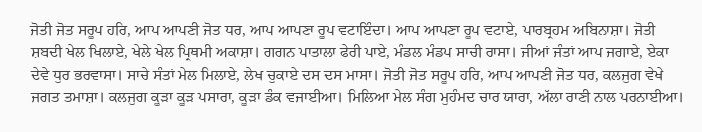ਜੋਤੀ ਜੋਤ ਸਰੂਪ ਹਰਿ, ਆਪ ਆਪਣੀ ਜੋਤ ਧਰ, ਆਪ ਆਪਣਾ ਰੂਪ ਵਟਾਇੰਦਾ। ਆਪ ਆਪਣਾ ਰੂਪ ਵਟਾਏ, ਪਾਰਬ੍ਰਹਮ ਅਬਿਨਾਸ਼ਾ। ਜੋਤੀ ਸ਼ਬਦੀ ਖੇਲ ਖਿਲਾਏ, ਖੇਲੇ ਖੇਲ ਪ੍ਰਿਥਮੀ ਅਕਾਸ਼ਾ। ਗਗਨ ਪਾਤਾਲਾ ਫੇਰੀ ਪਾਏ, ਮੰਡਲ ਮੰਡਪ ਸਾਚੀ ਰਾਸਾ। ਜੀਆਂ ਜੰਤਾਂ ਆਪ ਜਗਾਏ, ਏਕਾ ਦੇਵੇ ਧੁਰ ਭਰਵਾਸਾ। ਸਾਚੇ ਸੰਤਾਂ ਮੇਲ ਮਿਲਾਏ, ਲੇਖ ਚੁਕਾਏ ਦਸ ਦਸ ਮਾਸਾ। ਜੋਤੀ ਜੋਤ ਸਰੂਪ ਹਰਿ, ਆਪ ਆਪਣੀ ਜੋਤ ਧਰ, ਕਲਜੁਗ ਵੇਖੇ ਜਗਤ ਤਮਾਸ਼ਾ। ਕਲਜੁਗ ਕੂੜਾ ਕੂੜ ਪਸਾਰਾ, ਕੂੜਾ ਡੰਕ ਵਜਾਈਆ। ਮਿਲਿਆ ਮੇਲ ਸੰਗ ਮੁਹੰਮਦ ਚਾਰ ਯਾਰਾ, ਅੱਲਾ ਰਾਣੀ ਨਾਲ ਪਰਨਾਈਆ।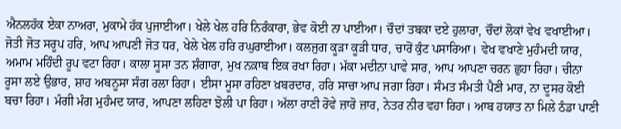ਐਨਲਹੱਕ ਏਕਾ ਨਾਅਰਾ, ਮੁਕਾਮੇ ਹੱਕ ਪੁਜਾਈਆ। ਖੇਲੇ ਖੇਲ ਹਰਿ ਨਿਰੰਕਾਰਾ, ਭੇਵ ਕੋਈ ਨਾ ਪਾਈਆ। ਚੌਦਾਂ ਤਬਕਾ ਦਏ ਹੁਲਾਰਾ, ਚੌਦਾਂ ਲੋਕਾਂ ਵੇਖ ਵਖਾਈਆ। ਜੋਤੀ ਜੋਤ ਸਰੂਪ ਹਰਿ, ਆਪ ਆਪਣੀ ਜੋਤ ਧਰ, ਖੇਲੇ ਖੇਲ ਹਰਿ ਰਘੁਰਾਈਆ। ਕਲਜੁਗ ਕੂੜਾ ਕੂੜੀ ਧਾਰ, ਚਾਰੋਂ ਕੁੰਟ ਪਸਾਰਿਆ। ਵੇਖ ਵਖਾਣੇ ਮੁਹੰਮਦੀ ਯਾਰ, ਅਮਾਮ ਮਹਿੰਦੀ ਰੂਪ ਵਟਾ ਰਿਹਾ। ਕਾਲਾ ਸੂਸਾ ਤਨ ਸ਼ੰਗਾਰਾ, ਮੁਖ ਨਕ਼ਾਬ ਇਕ ਰਖਾ ਰਿਹਾ। ਮੱਕਾ ਮਦੀਨਾ ਪਾਵੇ ਸਾਰ, ਆਪ ਆਪਣਾ ਚਰਨ ਛੁਹਾ ਰਿਹਾ। ਚੀਨਾ ਰੂਸਾ ਲਏ ਉਭਾਰ, ਸ਼ਾਹ ਅਬਨੂਸਾ ਸੰਗ ਰਲਾ ਰਿਹਾ। ਈਸਾ ਮੂਸਾ ਰਹਿਣਾ ਖ਼ਬਰਦਾਰ, ਹਰਿ ਸਾਚਾ ਆਪ ਜਗਾ ਰਿਹਾ। ਸੰਮਤ ਸੰਮਤੀ ਪੈਣੀ ਮਾਰ, ਨਾ ਦੂਸਰ ਕੋਈ ਬਚਾ ਰਿਹਾ। ਮੰਗੀ ਮੰਗ ਮੁਹੰਮਦ ਯਾਰ, ਆਪਣਾ ਲਹਿਣਾ ਝੋਲੀ ਪਾ ਰਿਹਾ। ਅੱਲਾ ਰਾਣੀ ਰੋਵੇ ਜ਼ਾਰੋ ਜ਼ਾਰ, ਨੇਤਰ ਨੀਰ ਵਹਾ ਰਿਹਾ। ਆਬ ਹਯਾਤ ਨਾ ਮਿਲੇ ਠੰਡਾ ਪਾਣੀ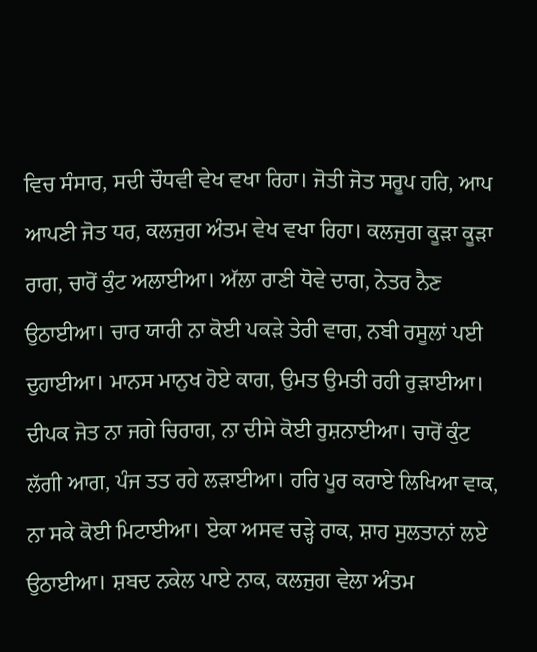ਵਿਚ ਸੰਸਾਰ, ਸਦੀ ਚੌਧਵੀ ਵੇਖ ਵਖਾ ਰਿਹਾ। ਜੋਤੀ ਜੋਤ ਸਰੂਪ ਹਰਿ, ਆਪ ਆਪਣੀ ਜੋਤ ਧਰ, ਕਲਜੁਗ ਅੰਤਮ ਵੇਖ ਵਖਾ ਰਿਹਾ। ਕਲਜੁਗ ਕੂੜਾ ਕੂੜਾ ਰਾਗ, ਚਾਰੋਂ ਕੁੰਟ ਅਲਾਈਆ। ਅੱਲਾ ਰਾਣੀ ਧੋਵੇ ਦਾਗ, ਨੇਤਰ ਨੈਣ ਉਠਾਈਆ। ਚਾਰ ਯਾਰੀ ਨਾ ਕੋਈ ਪਕੜੇ ਤੇਰੀ ਵਾਗ, ਨਬੀ ਰਸੂਲਾਂ ਪਈ ਦੁਹਾਈਆ। ਮਾਨਸ ਮਾਨੁਖ ਹੋਏ ਕਾਗ, ਉਮਤ ਉਮਤੀ ਰਹੀ ਰੁੜਾਈਆ। ਦੀਪਕ ਜੋਤ ਨਾ ਜਗੇ ਚਿਰਾਗ, ਨਾ ਦੀਸੇ ਕੋਈ ਰੁਸ਼ਨਾਈਆ। ਚਾਰੋਂ ਕੁੰਟ ਲੱਗੀ ਆਗ, ਪੰਜ ਤਤ ਰਹੇ ਲੜਾਈਆ। ਹਰਿ ਪੂਰ ਕਰਾਏ ਲਿਖਿਆ ਵਾਕ, ਨਾ ਸਕੇ ਕੋਈ ਮਿਟਾਈਆ। ਏਕਾ ਅਸਵ ਚੜ੍ਹੇ ਰਾਕ, ਸ਼ਾਹ ਸੁਲਤਾਨਾਂ ਲਏ ਉਠਾਈਆ। ਸ਼ਬਦ ਨਕੇਲ ਪਾਏ ਨਾਕ, ਕਲਜੁਗ ਵੇਲਾ ਅੰਤਮ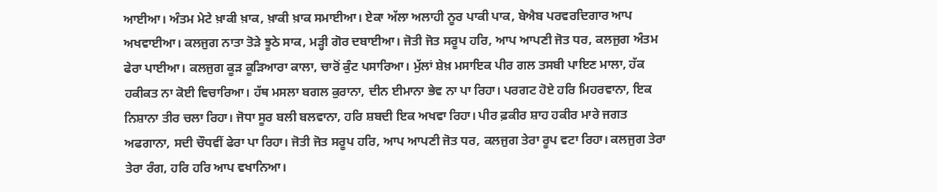ਆਈਆ। ਅੰਤਮ ਮੇਟੇ ਖ਼ਾਕੀ ਖ਼ਾਕ, ਖ਼ਾਕੀ ਖ਼ਾਕ ਸਮਾਈਆ। ਏਕਾ ਅੱਲਾ ਅਲਾਹੀ ਨੂਰ ਪਾਕੀ ਪਾਕ, ਬੇਐਬ ਪਰਵਰਦਿਗਾਰ ਆਪ ਅਖਵਾਈਆ। ਕਲਜੁਗ ਨਾਤਾ ਤੋੜੇ ਝੂਠੇ ਸਾਕ, ਮੜ੍ਹੀ ਗੋਰ ਦਬਾਈਆ। ਜੋਤੀ ਜੋਤ ਸਰੂਪ ਹਰਿ, ਆਪ ਆਪਣੀ ਜੋਤ ਧਰ, ਕਲਜੁਗ ਅੰਤਮ ਫੇਰਾ ਪਾਈਆ। ਕਲਜੁਗ ਕੂੜ ਕੂੜਿਆਰਾ ਕਾਲਾ, ਚਾਰੋਂ ਕੁੰਟ ਪਸਾਰਿਆ। ਮੁੱਲਾਂ ਸ਼ੇਖ਼ ਮਸਾਇਕ ਪੀਰ ਗਲ ਤਸਬੀ ਪਾਇਣ ਮਾਲਾ, ਹੱਕ ਹਕੀਕਤ ਨਾ ਕੋਈ ਵਿਚਾਰਿਆ। ਹੱਥ ਮਸਲਾ ਬਗਲ ਕੁਰਾਨਾ, ਦੀਨ ਈਮਾਨਾ ਭੇਵ ਨਾ ਪਾ ਰਿਹਾ। ਪਰਗਟ ਹੋਏ ਹਰਿ ਮਿਹਰਵਾਨਾ, ਇਕ ਨਿਸ਼ਾਨਾ ਤੀਰ ਚਲਾ ਰਿਹਾ। ਜੋਧਾ ਸੂਰ ਬਲੀ ਬਲਵਾਨਾ, ਹਰਿ ਸ਼ਬਦੀ ਇਕ ਅਖਵਾ ਰਿਹਾ। ਪੀਰ ਫ਼ਕੀਰ ਸ਼ਾਹ ਹਕੀਰ ਮਾਰੇ ਜਗਤ ਅਫਗਾਨਾ, ਸਦੀ ਚੌਧਵੀਂ ਫੇਰਾ ਪਾ ਰਿਹਾ। ਜੋਤੀ ਜੋਤ ਸਰੂਪ ਹਰਿ, ਆਪ ਆਪਣੀ ਜੋਤ ਧਰ, ਕਲਜੁਗ ਤੇਰਾ ਰੂਪ ਵਟਾ ਰਿਹਾ। ਕਲਜੁਗ ਤੇਰਾ ਤੇਰਾ ਰੰਗ, ਹਰਿ ਹਰਿ ਆਪ ਵਖਾਨਿਆ।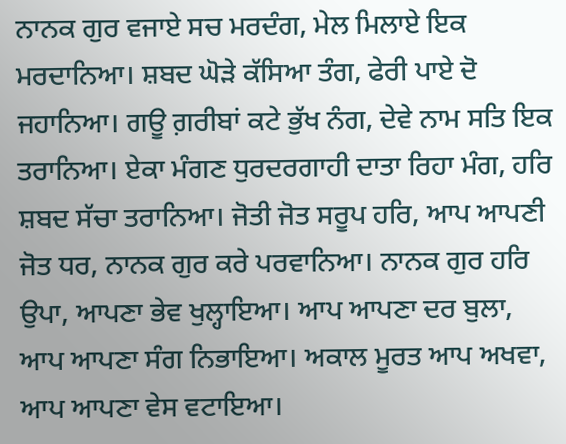ਨਾਨਕ ਗੁਰ ਵਜਾਏ ਸਚ ਮਰਦੰਗ, ਮੇਲ ਮਿਲਾਏ ਇਕ ਮਰਦਾਨਿਆ। ਸ਼ਬਦ ਘੋੜੇ ਕੱਸਿਆ ਤੰਗ, ਫੇਰੀ ਪਾਏ ਦੋ ਜਹਾਨਿਆ। ਗਊ ਗ਼ਰੀਬਾਂ ਕਟੇ ਭੁੱਖ ਨੰਗ, ਦੇਵੇ ਨਾਮ ਸਤਿ ਇਕ ਤਰਾਨਿਆ। ਏਕਾ ਮੰਗਣ ਧੁਰਦਰਗਾਹੀ ਦਾਤਾ ਰਿਹਾ ਮੰਗ, ਹਰਿ ਸ਼ਬਦ ਸੱਚਾ ਤਰਾਨਿਆ। ਜੋਤੀ ਜੋਤ ਸਰੂਪ ਹਰਿ, ਆਪ ਆਪਣੀ ਜੋਤ ਧਰ, ਨਾਨਕ ਗੁਰ ਕਰੇ ਪਰਵਾਨਿਆ। ਨਾਨਕ ਗੁਰ ਹਰਿ ਉਪਾ, ਆਪਣਾ ਭੇਵ ਖੁਲ੍ਹਾਇਆ। ਆਪ ਆਪਣਾ ਦਰ ਬੁਲਾ, ਆਪ ਆਪਣਾ ਸੰਗ ਨਿਭਾਇਆ। ਅਕਾਲ ਮੂਰਤ ਆਪ ਅਖਵਾ, ਆਪ ਆਪਣਾ ਵੇਸ ਵਟਾਇਆ।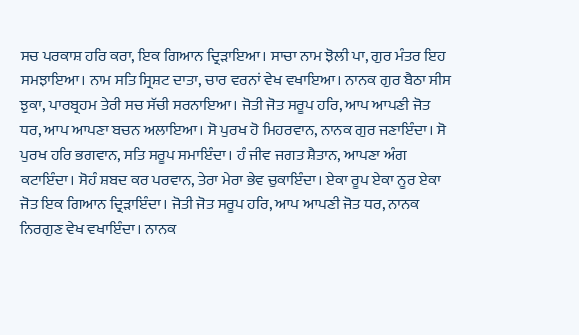ਸਚ ਪਰਕਾਸ਼ ਹਰਿ ਕਰਾ, ਇਕ ਗਿਆਨ ਦ੍ਰਿੜਾਇਆ। ਸਾਚਾ ਨਾਮ ਝੋਲੀ ਪਾ, ਗੁਰ ਮੰਤਰ ਇਹ ਸਮਝਾਇਆ। ਨਾਮ ਸਤਿ ਸ੍ਰਿਸ਼ਟ ਦਾਤਾ, ਚਾਰ ਵਰਨਾਂ ਵੇਖ ਵਖਾਇਆ। ਨਾਨਕ ਗੁਰ ਬੈਠਾ ਸੀਸ ਝੁਕਾ, ਪਾਰਬ੍ਰਹਮ ਤੇਰੀ ਸਚ ਸੱਚੀ ਸਰਨਾਇਆ। ਜੋਤੀ ਜੋਤ ਸਰੂਪ ਹਰਿ, ਆਪ ਆਪਣੀ ਜੋਤ ਧਰ, ਆਪ ਆਪਣਾ ਬਚਨ ਅਲਾਇਆ। ਸੋ ਪੁਰਖ ਹੋ ਮਿਹਰਵਾਨ, ਨਾਨਕ ਗੁਰ ਜਣਾਇੰਦਾ। ਸੋ ਪੁਰਖ ਹਰਿ ਭਗਵਾਨ, ਸਤਿ ਸਰੂਪ ਸਮਾਇੰਦਾ। ਹੰ ਜੀਵ ਜਗਤ ਸ਼ੈਤਾਨ, ਆਪਣਾ ਅੰਗ ਕਟਾਇੰਦਾ। ਸੋਹੰ ਸ਼ਬਦ ਕਰ ਪਰਵਾਨ, ਤੇਰਾ ਮੇਰਾ ਭੇਵ ਚੁਕਾਇੰਦਾ। ਏਕਾ ਰੂਪ ਏਕਾ ਨੂਰ ਏਕਾ ਜੋਤ ਇਕ ਗਿਆਨ ਦ੍ਰਿੜਾਇੰਦਾ। ਜੋਤੀ ਜੋਤ ਸਰੂਪ ਹਰਿ, ਆਪ ਆਪਣੀ ਜੋਤ ਧਰ, ਨਾਨਕ ਨਿਰਗੁਣ ਵੇਖ ਵਖਾਇੰਦਾ। ਨਾਨਕ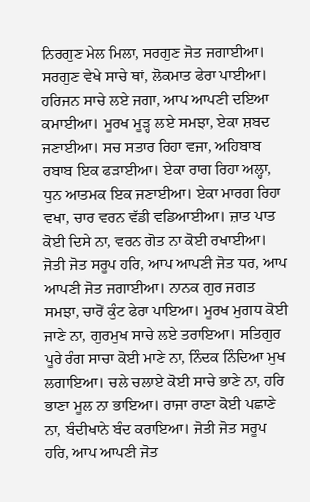ਨਿਰਗੁਣ ਮੇਲ ਮਿਲਾ, ਸਰਗੁਣ ਜੋਤ ਜਗਾਈਆ। ਸਰਗੁਣ ਵੇਖੇ ਸਾਚੇ ਥਾਂ, ਲੋਕਮਾਤ ਫੇਰਾ ਪਾਈਆ। ਹਰਿਜਨ ਸਾਚੇ ਲਏ ਜਗਾ, ਆਪ ਆਪਣੀ ਦਇਆ ਕਮਾਈਆ। ਮੂਰਖ ਮੂੜ੍ਹ ਲਏ ਸਮਝਾ, ਏਕਾ ਸ਼ਬਦ ਜਣਾਈਆ। ਸਚ ਸਤਾਰ ਰਿਹਾ ਵਜਾ, ਅਹਿਬਾਬ ਰਬਾਬ ਇਕ ਫੜਾਈਆ। ਏਕਾ ਰਾਗ ਰਿਹਾ ਅਲ੍ਹਾ, ਧੁਨ ਆਤਮਕ ਇਕ ਜਣਾਈਆ। ਏਕਾ ਮਾਰਗ ਰਿਹਾ ਵਖਾ, ਚਾਰ ਵਰਨ ਵੱਡੀ ਵਡਿਆਈਆ। ਜ਼ਾਤ ਪਾਤ ਕੋਈ ਦਿਸੇ ਨਾ, ਵਰਨ ਗੋਤ ਨਾ ਕੋਈ ਰਖਾਈਆ। ਜੋਤੀ ਜੋਤ ਸਰੂਪ ਹਰਿ, ਆਪ ਆਪਣੀ ਜੋਤ ਧਰ, ਆਪ ਆਪਣੀ ਜੋਤ ਜਗਾਈਆ। ਨਾਨਕ ਗੁਰ ਜਗਤ ਸਮਝਾ, ਚਾਰੋਂ ਕੁੰਟ ਫੇਰਾ ਪਾਇਆ। ਮੂਰਖ ਮੁਗਧ ਕੋਈ ਜਾਣੇ ਨਾ, ਗੁਰਮੁਖ ਸਾਚੇ ਲਏ ਤਰਾਇਆ। ਸਤਿਗੁਰ ਪੂਰੇ ਰੰਗ ਸਾਚਾ ਕੋਈ ਮਾਣੇ ਨਾ, ਨਿੰਦਕ ਨਿੰਦਿਆ ਮੁਖ ਲਗਾਇਆ। ਚਲੇ ਚਲਾਏ ਕੋਈ ਸਾਚੇ ਭਾਣੇ ਨਾ, ਹਰਿ ਭਾਣਾ ਮੂਲ ਨਾ ਭਾਇਆ। ਰਾਜਾ ਰਾਣਾ ਕੋਈ ਪਛਾਣੇ ਨਾ, ਬੰਦੀਖਾਨੇ ਬੰਦ ਕਰਾਇਆ। ਜੋਤੀ ਜੋਤ ਸਰੂਪ ਹਰਿ, ਆਪ ਆਪਣੀ ਜੋਤ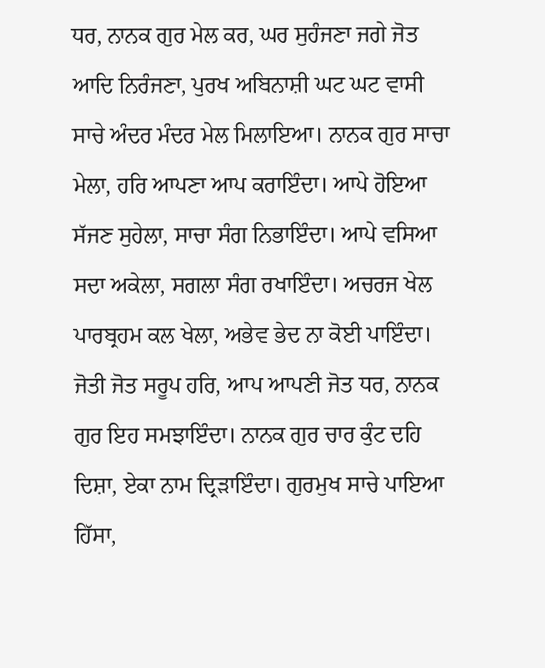ਧਰ, ਨਾਨਕ ਗੁਰ ਮੇਲ ਕਰ, ਘਰ ਸੁਹੰਜਣਾ ਜਗੇ ਜੋਤ ਆਦਿ ਨਿਰੰਜਣਾ, ਪੁਰਖ ਅਬਿਨਾਸ਼ੀ ਘਟ ਘਟ ਵਾਸੀ ਸਾਚੇ ਅੰਦਰ ਮੰਦਰ ਮੇਲ ਮਿਲਾਇਆ। ਨਾਨਕ ਗੁਰ ਸਾਚਾ ਮੇਲਾ, ਹਰਿ ਆਪਣਾ ਆਪ ਕਰਾਇੰਦਾ। ਆਪੇ ਹੋਇਆ ਸੱਜਣ ਸੁਹੇਲਾ, ਸਾਚਾ ਸੰਗ ਨਿਭਾਇੰਦਾ। ਆਪੇ ਵਸਿਆ ਸਦਾ ਅਕੇਲਾ, ਸਗਲਾ ਸੰਗ ਰਖਾਇੰਦਾ। ਅਚਰਜ ਖੇਲ ਪਾਰਬ੍ਰਹਮ ਕਲ ਖੇਲਾ, ਅਭੇਵ ਭੇਦ ਨਾ ਕੋਈ ਪਾਇੰਦਾ। ਜੋਤੀ ਜੋਤ ਸਰੂਪ ਹਰਿ, ਆਪ ਆਪਣੀ ਜੋਤ ਧਰ, ਨਾਨਕ ਗੁਰ ਇਹ ਸਮਝਾਇੰਦਾ। ਨਾਨਕ ਗੁਰ ਚਾਰ ਕੁੰਟ ਦਹਿ ਦਿਸ਼ਾ, ਏਕਾ ਨਾਮ ਦ੍ਰਿੜਾਇੰਦਾ। ਗੁਰਮੁਖ ਸਾਚੇ ਪਾਇਆ ਹਿੱਸਾ,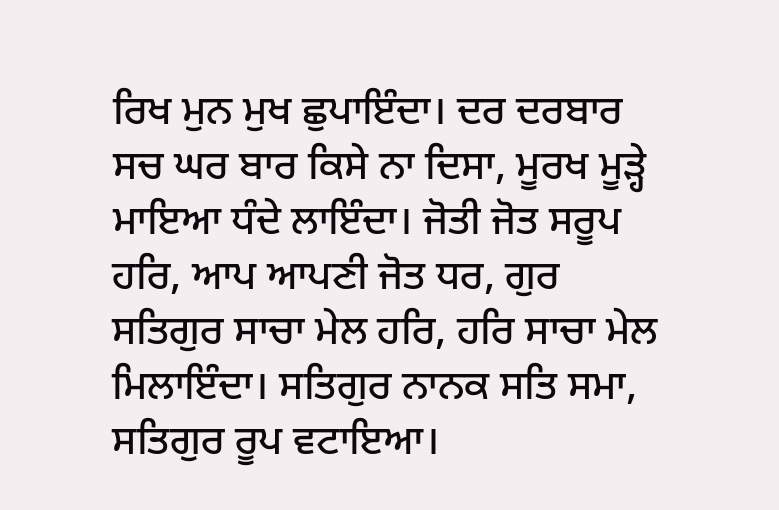ਰਿਖ ਮੁਨ ਮੁਖ ਛੁਪਾਇੰਦਾ। ਦਰ ਦਰਬਾਰ ਸਚ ਘਰ ਬਾਰ ਕਿਸੇ ਨਾ ਦਿਸਾ, ਮੂਰਖ ਮੂੜ੍ਹੇ ਮਾਇਆ ਧੰਦੇ ਲਾਇੰਦਾ। ਜੋਤੀ ਜੋਤ ਸਰੂਪ ਹਰਿ, ਆਪ ਆਪਣੀ ਜੋਤ ਧਰ, ਗੁਰ ਸਤਿਗੁਰ ਸਾਚਾ ਮੇਲ ਹਰਿ, ਹਰਿ ਸਾਚਾ ਮੇਲ ਮਿਲਾਇੰਦਾ। ਸਤਿਗੁਰ ਨਾਨਕ ਸਤਿ ਸਮਾ, ਸਤਿਗੁਰ ਰੂਪ ਵਟਾਇਆ।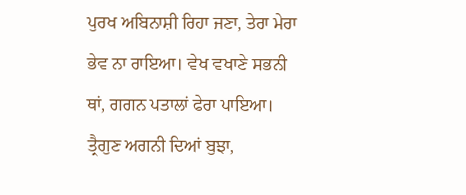ਪੁਰਖ ਅਬਿਨਾਸ਼ੀ ਰਿਹਾ ਜਣਾ, ਤੇਰਾ ਮੇਰਾ ਭੇਵ ਨਾ ਰਾਇਆ। ਵੇਖ ਵਖਾਣੇ ਸਭਨੀ ਥਾਂ, ਗਗਨ ਪਤਾਲਾਂ ਫੇਰਾ ਪਾਇਆ। ਤ੍ਰੈਗੁਣ ਅਗਨੀ ਦਿਆਂ ਬੁਝਾ,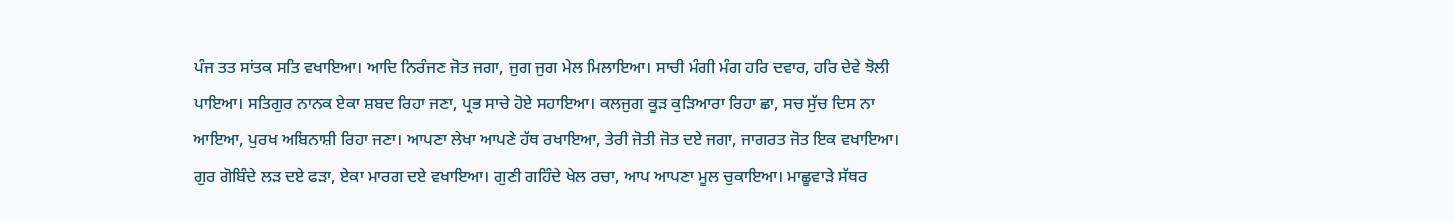ਪੰਜ ਤਤ ਸਾਂਤਕ ਸਤਿ ਵਖਾਇਆ। ਆਦਿ ਨਿਰੰਜਣ ਜੋਤ ਜਗਾ, ਜੁਗ ਜੁਗ ਮੇਲ ਮਿਲਾਇਆ। ਸਾਚੀ ਮੰਗੀ ਮੰਗ ਹਰਿ ਦਵਾਰ, ਹਰਿ ਦੇਵੇ ਝੋਲੀ ਪਾਇਆ। ਸਤਿਗੁਰ ਨਾਨਕ ਏਕਾ ਸ਼ਬਦ ਰਿਹਾ ਜਣਾ, ਪ੍ਰਭ ਸਾਚੇ ਹੋਏ ਸਹਾਇਆ। ਕਲਜੁਗ ਕੂੜ ਕੁੜਿਆਰਾ ਰਿਹਾ ਛਾ, ਸਚ ਸੁੱਚ ਦਿਸ ਨਾ ਆਇਆ, ਪੁਰਖ ਅਬਿਨਾਸ਼ੀ ਰਿਹਾ ਜਣਾ। ਆਪਣਾ ਲੇਖਾ ਆਪਣੇ ਹੱਥ ਰਖਾਇਆ, ਤੇਰੀ ਜੋਤੀ ਜੋਤ ਦਏ ਜਗਾ, ਜਾਗਰਤ ਜੋਤ ਇਕ ਵਖਾਇਆ। ਗੁਰ ਗੋਬਿੰਦੇ ਲੜ ਦਏ ਫੜਾ, ਏਕਾ ਮਾਰਗ ਦਏ ਵਖਾਇਆ। ਗੁਣੀ ਗਹਿੰਦੇ ਖੇਲ ਰਚਾ, ਆਪ ਆਪਣਾ ਮੂਲ ਚੁਕਾਇਆ। ਮਾਛੂਵਾੜੇ ਸੱਥਰ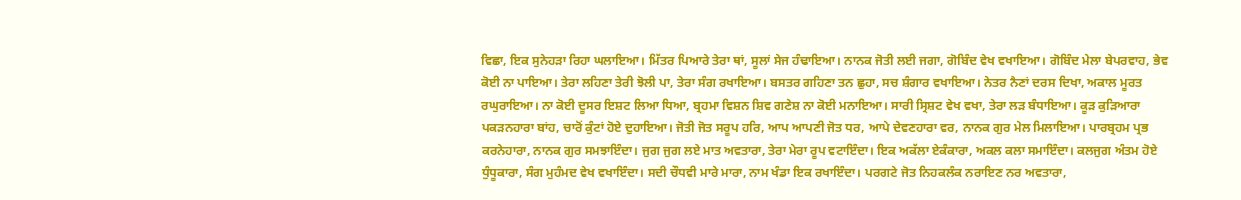ਵਿਛਾ, ਇਕ ਸੁਨੇਹੜਾ ਰਿਹਾ ਘਲਾਇਆ। ਮਿੱਤਰ ਪਿਆਰੇ ਤੇਰਾ ਥਾਂ, ਸੂਲਾਂ ਸੇਜ ਹੰਢਾਇਆ। ਨਾਨਕ ਜੋਤੀ ਲਈ ਜਗਾ, ਗੋਬਿੰਦ ਵੇਖ ਵਖਾਇਆ। ਗੋਬਿੰਦ ਮੇਲਾ ਬੇਪਰਵਾਹ, ਭੇਵ ਕੋਈ ਨਾ ਪਾਇਆ। ਤੇਰਾ ਲਹਿਣਾ ਤੇਰੀ ਝੋਲੀ ਪਾ, ਤੇਰਾ ਸੰਗ ਰਖਾਇਆ। ਬਸਤਰ ਗਹਿਣਾ ਤਨ ਛੁਹਾ, ਸਚ ਸ਼ੰਗਾਰ ਵਖਾਇਆ। ਨੇਤਰ ਨੈਣਾਂ ਦਰਸ ਦਿਖਾ, ਅਕਾਲ ਮੂਰਤ ਰਘੁਰਾਇਆ। ਨਾ ਕੋਈ ਦੂਸਰ ਇਸ਼ਟ ਲਿਆ ਧਿਆ, ਬ੍ਰਹਮਾ ਵਿਸ਼ਨ ਸ਼ਿਵ ਗਣੇਸ਼ ਨਾ ਕੋਈ ਮਨਾਇਆ। ਸਾਰੀ ਸ੍ਰਿਸ਼ਟ ਵੇਖ ਵਖਾ, ਤੇਰਾ ਲੜ ਬੰਧਾਇਆ। ਕੂੜ ਕੁੜਿਆਰਾ ਪਕੜਨਹਾਰਾ ਬਾਂਹ, ਚਾਰੋਂ ਕੁੰਟਾਂ ਹੋਏ ਦੁਹਾਇਆ। ਜੋਤੀ ਜੋਤ ਸਰੂਪ ਹਰਿ, ਆਪ ਆਪਣੀ ਜੋਤ ਧਰ, ਆਪੇ ਦੇਵਣਹਾਰਾ ਵਰ, ਨਾਨਕ ਗੁਰ ਮੇਲ ਮਿਲਾਇਆ। ਪਾਰਬ੍ਰਹਮ ਪ੍ਰਭ ਕਰਨੇਹਾਰਾ, ਨਾਨਕ ਗੁਰ ਸਮਝਾਇੰਦਾ। ਜੁਗ ਜੁਗ ਲਏ ਮਾਤ ਅਵਤਾਰਾ, ਤੇਰਾ ਮੇਰਾ ਰੂਪ ਵਟਾਇੰਦਾ। ਇਕ ਅਕੱਲਾ ਏਕੰਕਾਰਾ, ਅਕਲ ਕਲਾ ਸਮਾਇੰਦਾ। ਕਲਜੁਗ ਅੰਤਮ ਹੋਏ ਧੁੰਧੂਕਾਰਾ, ਸੰਗ ਮੁਹੰਮਦ ਵੇਖ ਵਖਾਇੰਦਾ। ਸਦੀ ਚੌਧਵੀ ਮਾਰੇ ਮਾਰਾ, ਨਾਮ ਖੰਡਾ ਇਕ ਰਖਾਇੰਦਾ। ਪਰਗਟੇ ਜੋਤ ਨਿਹਕਲੰਕ ਨਰਾਇਣ ਨਰ ਅਵਤਾਰਾ,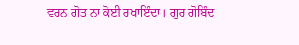ਵਰਨ ਗੋਤ ਨਾ ਕੋਈ ਰਖਾਇੰਦਾ। ਗੁਰ ਗੋਬਿੰਦ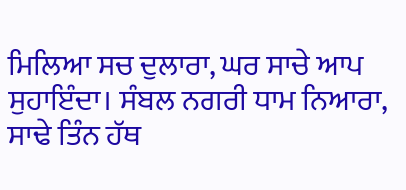ਮਿਲਿਆ ਸਚ ਦੁਲਾਰਾ, ਘਰ ਸਾਚੇ ਆਪ ਸੁਹਾਇੰਦਾ। ਸੰਬਲ ਨਗਰੀ ਧਾਮ ਨਿਆਰਾ, ਸਾਢੇ ਤਿੰਨ ਹੱਥ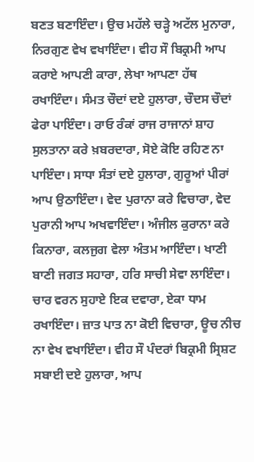ਬਣਤ ਬਣਾਇੰਦਾ। ਉਚ ਮਹੱਲੇ ਚੜ੍ਹੇ ਅਟੱਲ ਮੁਨਾਰਾ, ਨਿਰਗੁਣ ਵੇਖ ਵਖਾਇੰਦਾ। ਵੀਹ ਸੌ ਬਿਕ੍ਰਮੀ ਆਪ ਕਰਾਏ ਆਪਣੀ ਕਾਰਾ, ਲੇਖਾ ਆਪਣਾ ਹੱਥ ਰਖਾਇੰਦਾ। ਸੰਮਤ ਚੌਦਾਂ ਦਏ ਹੁਲਾਰਾ, ਚੌਦਸ ਚੌਦਾਂ ਫੇਰਾ ਪਾਇੰਦਾ। ਰਾਓ ਰੰਕਾਂ ਰਾਜ ਰਾਜਾਨਾਂ ਸ਼ਾਹ ਸੁਲਤਾਨਾ ਕਰੇ ਖ਼ਬਰਦਾਰਾ, ਸੋਏ ਕੋਇ ਰਹਿਣ ਨਾ ਪਾਇੰਦਾ। ਸਾਧਾ ਸੰਤਾਂ ਦਏ ਹੁਲਾਰਾ, ਗੁਰੂਆਂ ਪੀਰਾਂ ਆਪ ਉਠਾਇੰਦਾ। ਵੇਦ ਪੁਰਾਨਾ ਕਰੇ ਵਿਚਾਰਾ, ਵੇਦ ਪੁਰਾਨੀ ਆਪ ਅਖਵਾਇੰਦਾ। ਅੰਜੀਲ ਕੁਰਾਨਾ ਕਰੇ ਕਿਨਾਰਾ, ਕਲਜੁਗ ਵੇਲਾ ਅੰਤਮ ਆਇੰਦਾ। ਖਾਣੀ ਬਾਣੀ ਜਗਤ ਸਹਾਰਾ, ਹਰਿ ਸਾਚੀ ਸੇਵਾ ਲਾਇੰਦਾ। ਚਾਰ ਵਰਨ ਸੁਹਾਏ ਇਕ ਦਵਾਰਾ, ਏਕਾ ਧਾਮ ਰਖਾਇੰਦਾ। ਜ਼ਾਤ ਪਾਤ ਨਾ ਕੋਈ ਵਿਚਾਰਾ, ਊਚ ਨੀਚ ਨਾ ਵੇਖ ਵਖਾਇੰਦਾ। ਵੀਹ ਸੌ ਪੰਦਰਾਂ ਬਿਕ੍ਰਮੀ ਸ੍ਰਿਸ਼ਟ ਸਬਾਈ ਦਏ ਹੁਲਾਰਾ, ਆਪ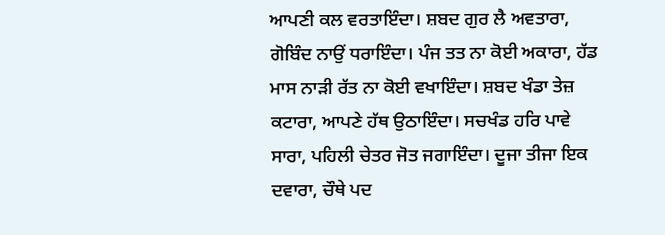ਆਪਣੀ ਕਲ ਵਰਤਾਇੰਦਾ। ਸ਼ਬਦ ਗੁਰ ਲੈ ਅਵਤਾਰਾ, ਗੋਬਿੰਦ ਨਾਉਂ ਧਰਾਇੰਦਾ। ਪੰਜ ਤਤ ਨਾ ਕੋਈ ਅਕਾਰਾ, ਹੱਡ ਮਾਸ ਨਾੜੀ ਰੱਤ ਨਾ ਕੋਈ ਵਖਾਇੰਦਾ। ਸ਼ਬਦ ਖੰਡਾ ਤੇਜ਼ ਕਟਾਰਾ, ਆਪਣੇ ਹੱਥ ਉਠਾਇੰਦਾ। ਸਚਖੰਡ ਹਰਿ ਪਾਵੇ ਸਾਰਾ, ਪਹਿਲੀ ਚੇਤਰ ਜੋਤ ਜਗਾਇੰਦਾ। ਦੂਜਾ ਤੀਜਾ ਇਕ ਦਵਾਰਾ, ਚੌਥੇ ਪਦ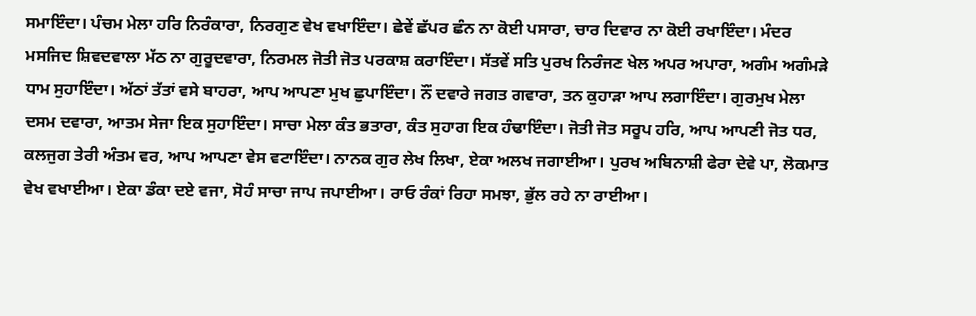ਸਮਾਇੰਦਾ। ਪੰਚਮ ਮੇਲਾ ਹਰਿ ਨਿਰੰਕਾਰਾ, ਨਿਰਗੁਣ ਵੇਖ ਵਖਾਇੰਦਾ। ਛੇਵੇਂ ਛੱਪਰ ਛੰਨ ਨਾ ਕੋਈ ਪਸਾਰਾ, ਚਾਰ ਦਿਵਾਰ ਨਾ ਕੋਈ ਰਖਾਇੰਦਾ। ਮੰਦਰ ਮਸਜਿਦ ਸ਼ਿਵਦਵਾਲਾ ਮੱਠ ਨਾ ਗੁਰੂਦਵਾਰਾ, ਨਿਰਮਲ ਜੋਤੀ ਜੋਤ ਪਰਕਾਸ਼ ਕਰਾਇੰਦਾ। ਸੱਤਵੇਂ ਸਤਿ ਪੁਰਖ ਨਿਰੰਜਣ ਖੇਲ ਅਪਰ ਅਪਾਰਾ, ਅਗੰਮ ਅਗੰਮੜੇ ਧਾਮ ਸੁਹਾਇੰਦਾ। ਅੱਠਾਂ ਤੱਤਾਂ ਵਸੇ ਬਾਹਰਾ, ਆਪ ਆਪਣਾ ਮੁਖ ਛੁਪਾਇੰਦਾ। ਨੌਂ ਦਵਾਰੇ ਜਗਤ ਗਵਾਰਾ, ਤਨ ਕੁਹਾੜਾ ਆਪ ਲਗਾਇੰਦਾ। ਗੁਰਮੁਖ ਮੇਲਾ ਦਸਮ ਦਵਾਰਾ, ਆਤਮ ਸੇਜਾ ਇਕ ਸੁਹਾਇੰਦਾ। ਸਾਚਾ ਮੇਲਾ ਕੰਤ ਭਤਾਰਾ, ਕੰਤ ਸੁਹਾਗ ਇਕ ਹੰਢਾਇੰਦਾ। ਜੋਤੀ ਜੋਤ ਸਰੂਪ ਹਰਿ, ਆਪ ਆਪਣੀ ਜੋਤ ਧਰ, ਕਲਜੁਗ ਤੇਰੀ ਅੰਤਮ ਵਰ, ਆਪ ਆਪਣਾ ਵੇਸ ਵਟਾਇੰਦਾ। ਨਾਨਕ ਗੁਰ ਲੇਖ ਲਿਖਾ, ਏਕਾ ਅਲਖ ਜਗਾਈਆ। ਪੁਰਖ ਅਬਿਨਾਸ਼ੀ ਫੇਰਾ ਦੇਵੇ ਪਾ, ਲੋਕਮਾਤ ਵੇਖ ਵਖਾਈਆ। ਏਕਾ ਡੰਕਾ ਦਏ ਵਜਾ, ਸੋਹੰ ਸਾਚਾ ਜਾਪ ਜਪਾਈਆ। ਰਾਓ ਰੰਕਾਂ ਰਿਹਾ ਸਮਝਾ, ਭੁੱਲ ਰਹੇ ਨਾ ਰਾਈਆ।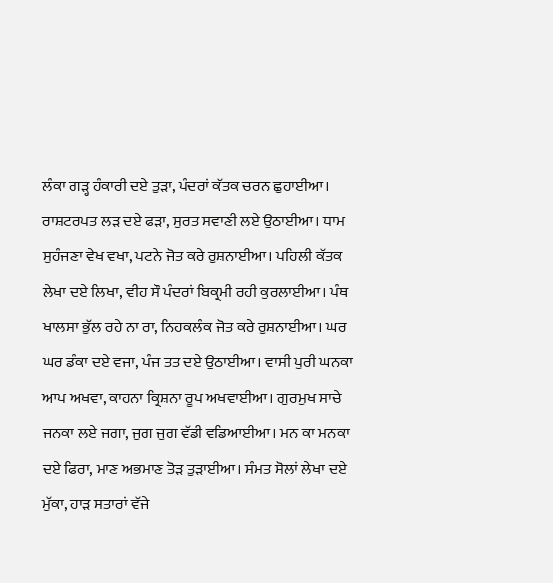ਲੰਕਾ ਗੜ੍ਹ ਹੰਕਾਰੀ ਦਏ ਤੁੜਾ, ਪੰਦਰਾਂ ਕੱਤਕ ਚਰਨ ਛੁਹਾਈਆ। ਰਾਸ਼ਟਰਪਤ ਲੜ ਦਏ ਫੜਾ, ਸੁਰਤ ਸਵਾਣੀ ਲਏ ਉਠਾਈਆ। ਧਾਮ ਸੁਹੰਜਣਾ ਵੇਖ ਵਖਾ, ਪਟਨੇ ਜੋਤ ਕਰੇ ਰੁਸ਼ਨਾਈਆ। ਪਹਿਲੀ ਕੱਤਕ ਲੇਖਾ ਦਏ ਲਿਖਾ, ਵੀਹ ਸੌ ਪੰਦਰਾਂ ਬਿਕ੍ਰਮੀ ਰਹੀ ਕੁਰਲਾਈਆ। ਪੰਥ ਖਾਲਸਾ ਭੁੱਲ ਰਹੇ ਨਾ ਰਾ, ਨਿਹਕਲੰਕ ਜੋਤ ਕਰੇ ਰੁਸ਼ਨਾਈਆ। ਘਰ ਘਰ ਡੰਕਾ ਦਏ ਵਜਾ, ਪੰਜ ਤਤ ਦਏ ਉਠਾਈਆ। ਵਾਸੀ ਪੁਰੀ ਘਨਕਾ ਆਪ ਅਖਵਾ, ਕਾਹਨਾ ਕ੍ਰਿਸ਼ਨਾ ਰੂਪ ਅਖਵਾਈਆ। ਗੁਰਮੁਖ ਸਾਚੇ ਜਨਕਾ ਲਏ ਜਗਾ, ਜੁਗ ਜੁਗ ਵੱਡੀ ਵਡਿਆਈਆ। ਮਨ ਕਾ ਮਨਕਾ ਦਏ ਫਿਰਾ, ਮਾਣ ਅਭਮਾਣ ਤੋੜ ਤੁੜਾਈਆ। ਸੰਮਤ ਸੋਲਾਂ ਲੇਖਾ ਦਏ ਮੁੱਕਾ, ਹਾੜ ਸਤਾਰਾਂ ਵੱਜੇ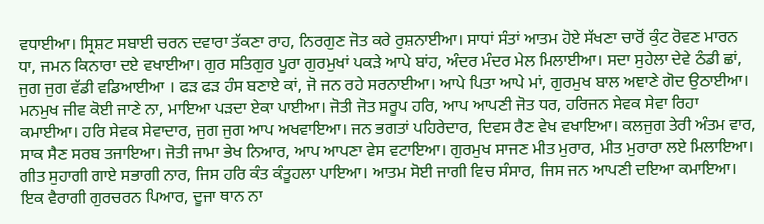ਵਧਾਈਆ। ਸ੍ਰਿਸ਼ਟ ਸਬਾਈ ਚਰਨ ਦਵਾਰਾ ਤੱਕਣਾ ਰਾਹ, ਨਿਰਗੁਣ ਜੋਤ ਕਰੇ ਰੁਸ਼ਨਾਈਆ। ਸਾਧਾਂ ਸੰਤਾਂ ਆਤਮ ਹੋਏ ਸੱਖਣਾ ਚਾਰੋਂ ਕੁੰਟ ਰੋਵਣ ਮਾਰਨ ਧਾ, ਜਮਨ ਕਿਨਾਰਾ ਦਏ ਵਖਾਈਆ। ਗੁਰ ਸਤਿਗੁਰ ਪੂਰਾ ਗੁਰਮੁਖਾਂ ਪਕੜੇ ਆਪੇ ਬਾਂਹ, ਅੰਦਰ ਮੰਦਰ ਮੇਲ ਮਿਲਾਈਆ। ਸਦਾ ਸੁਹੇਲਾ ਦੇਵੇ ਠੰਡੀ ਛਾਂ, ਜੁਗ ਜੁਗ ਵੱਡੀ ਵਡਿਆਈਆ । ਫੜ ਫੜ ਹੰਸ ਬਣਾਏ ਕਾਂ, ਜੋ ਜਨ ਰਹੇ ਸਰਨਾਈਆ। ਆਪੇ ਪਿਤਾ ਆਪੇ ਮਾਂ, ਗੁਰਮੁਖ ਬਾਲ ਅਞਾਣੇ ਗੋਦ ਉਠਾਈਆ। ਮਨਮੁਖ ਜੀਵ ਕੋਈ ਜਾਣੇ ਨਾ, ਮਾਇਆ ਪੜਦਾ ਏਕਾ ਪਾਈਆ। ਜੋਤੀ ਜੋਤ ਸਰੂਪ ਹਰਿ, ਆਪ ਆਪਣੀ ਜੋਤ ਧਰ, ਹਰਿਜਨ ਸੇਵਕ ਸੇਵਾ ਰਿਹਾ ਕਮਾਈਆ। ਹਰਿ ਸੇਵਕ ਸੇਵਾਦਾਰ, ਜੁਗ ਜੁਗ ਆਪ ਅਖਵਾਇਆ। ਜਨ ਭਗਤਾਂ ਪਹਿਰੇਦਾਰ, ਦਿਵਸ ਰੈਣ ਵੇਖ ਵਖਾਇਆ। ਕਲਜੁਗ ਤੇਰੀ ਅੰਤਮ ਵਾਰ, ਸਾਕ ਸੈਣ ਸਰਬ ਤਜਾਇਆ। ਜੋਤੀ ਜਾਮਾ ਭੇਖ ਨਿਆਰ, ਆਪ ਆਪਣਾ ਵੇਸ ਵਟਾਇਆ। ਗੁਰਮੁਖ ਸਾਜਣ ਮੀਤ ਮੁਰਾਰ, ਮੀਤ ਮੁਰਾਰਾ ਲਏ ਮਿਲਾਇਆ। ਗੀਤ ਸੁਹਾਗੀ ਗਾਏ ਸਭਾਗੀ ਨਾਰ, ਜਿਸ ਹਰਿ ਕੰਤ ਕੰਤੂਹਲਾ ਪਾਇਆ। ਆਤਮ ਸੋਈ ਜਾਗੀ ਵਿਚ ਸੰਸਾਰ, ਜਿਸ ਜਨ ਆਪਣੀ ਦਇਆ ਕਮਾਇਆ। ਇਕ ਵੈਰਾਗੀ ਗੁਰਚਰਨ ਪਿਆਰ, ਦੂਜਾ ਥਾਨ ਨਾ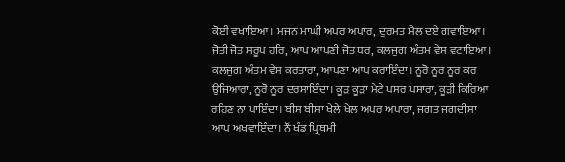ਕੋਈ ਵਖਾਇਆ। ਮਜਨ ਮਾਘੀ ਅਪਰ ਅਪਾਰ, ਦੁਰਮਤ ਮੈਲ ਦਏ ਗਵਾਇਆ। ਜੋਤੀ ਜੋਤ ਸਰੂਪ ਹਰਿ, ਆਪ ਆਪਣੀ ਜੋਤ ਧਰ, ਕਲਜੁਗ ਅੰਤਮ ਵੇਸ ਵਟਾਇਆ। ਕਲਜੁਗ ਅੰਤਮ ਵੇਸ ਕਰਤਾਰਾ, ਆਪਣਾ ਆਪ ਕਰਾਇੰਦਾ। ਨੂਰੋ ਨੂਰ ਨੂਰ ਕਰ ਉਜਿਆਰਾ, ਨੂਰੋ ਨੂਰ ਦਰਸਾਇੰਦਾ। ਕੂੜ ਕੂੜਾ ਮੇਟੇ ਪਸਰ ਪਸਾਰਾ, ਕੂੜੀ ਕਿਰਿਆ ਰਹਿਣ ਨਾ ਪਾਇੰਦਾ। ਬੀਸ ਬੀਸਾ ਖੇਲੇ ਖੇਲ ਅਪਰ ਅਪਾਰਾ, ਜਗਤ ਜਗਦੀਸਾ ਆਪ ਅਖਵਾਇੰਦਾ। ਨੌਂ ਖੰਡ ਪ੍ਰਿਥਮੀ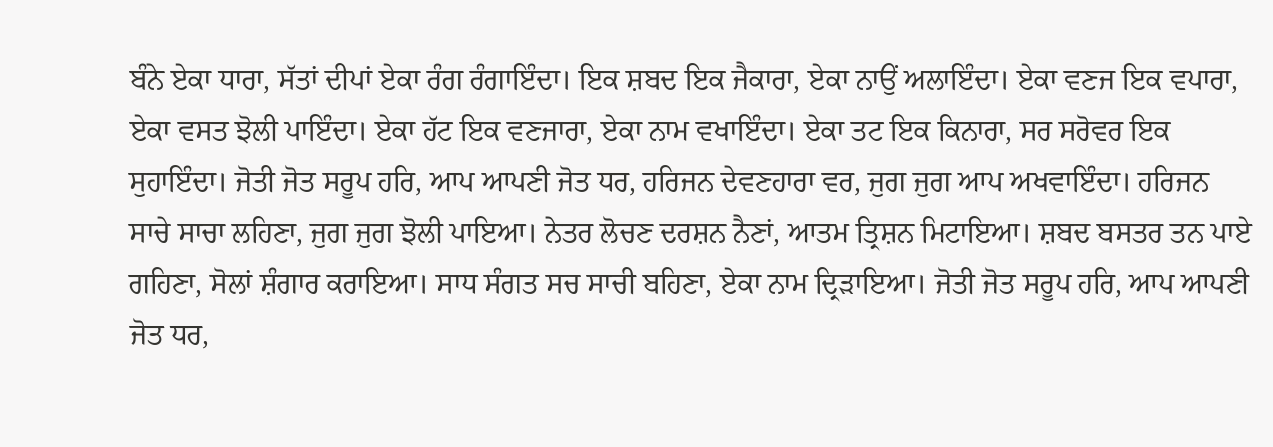ਬੰਨੇ ਏਕਾ ਧਾਰਾ, ਸੱਤਾਂ ਦੀਪਾਂ ਏਕਾ ਰੰਗ ਰੰਗਾਇੰਦਾ। ਇਕ ਸ਼ਬਦ ਇਕ ਜੈਕਾਰਾ, ਏਕਾ ਨਾਉਂ ਅਲਾਇੰਦਾ। ਏਕਾ ਵਣਜ ਇਕ ਵਪਾਰਾ, ਏਕਾ ਵਸਤ ਝੋਲੀ ਪਾਇੰਦਾ। ਏਕਾ ਹੱਟ ਇਕ ਵਣਜਾਰਾ, ਏਕਾ ਨਾਮ ਵਖਾਇੰਦਾ। ਏਕਾ ਤਟ ਇਕ ਕਿਨਾਰਾ, ਸਰ ਸਰੋਵਰ ਇਕ ਸੁਹਾਇੰਦਾ। ਜੋਤੀ ਜੋਤ ਸਰੂਪ ਹਰਿ, ਆਪ ਆਪਣੀ ਜੋਤ ਧਰ, ਹਰਿਜਨ ਦੇਵਣਹਾਰਾ ਵਰ, ਜੁਗ ਜੁਗ ਆਪ ਅਖਵਾਇੰਦਾ। ਹਰਿਜਨ ਸਾਚੇ ਸਾਚਾ ਲਹਿਣਾ, ਜੁਗ ਜੁਗ ਝੋਲੀ ਪਾਇਆ। ਨੇਤਰ ਲੋਚਣ ਦਰਸ਼ਨ ਨੈਣਾਂ, ਆਤਮ ਤ੍ਰਿਸ਼ਨ ਮਿਟਾਇਆ। ਸ਼ਬਦ ਬਸਤਰ ਤਨ ਪਾਏ ਗਹਿਣਾ, ਸੋਲਾਂ ਸ਼ੰਗਾਰ ਕਰਾਇਆ। ਸਾਧ ਸੰਗਤ ਸਚ ਸਾਚੀ ਬਹਿਣਾ, ਏਕਾ ਨਾਮ ਦ੍ਰਿੜਾਇਆ। ਜੋਤੀ ਜੋਤ ਸਰੂਪ ਹਰਿ, ਆਪ ਆਪਣੀ ਜੋਤ ਧਰ,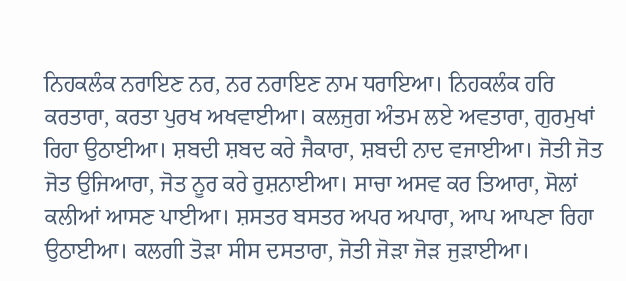ਨਿਹਕਲੰਕ ਨਰਾਇਣ ਨਰ, ਨਰ ਨਰਾਇਣ ਨਾਮ ਧਰਾਇਆ। ਨਿਹਕਲੰਕ ਹਰਿ ਕਰਤਾਰਾ, ਕਰਤਾ ਪੁਰਖ ਅਖਵਾਈਆ। ਕਲਜੁਗ ਅੰਤਮ ਲਏ ਅਵਤਾਰਾ, ਗੁਰਮੁਖਾਂ ਰਿਹਾ ਉਠਾਈਆ। ਸ਼ਬਦੀ ਸ਼ਬਦ ਕਰੇ ਜੈਕਾਰਾ, ਸ਼ਬਦੀ ਨਾਦ ਵਜਾਈਆ। ਜੋਤੀ ਜੋਤ ਜੋਤ ਉਜਿਆਰਾ, ਜੋਤ ਨੂਰ ਕਰੇ ਰੁਸ਼ਨਾਈਆ। ਸਾਚਾ ਅਸਵ ਕਰ ਤਿਆਰਾ, ਸੋਲਾਂ ਕਲੀਆਂ ਆਸਣ ਪਾਈਆ। ਸ਼ਸਤਰ ਬਸਤਰ ਅਪਰ ਅਪਾਰਾ, ਆਪ ਆਪਣਾ ਰਿਹਾ ਉਠਾਈਆ। ਕਲਗੀ ਤੋੜਾ ਸੀਸ ਦਸਤਾਰਾ, ਜੋਤੀ ਜੋੜਾ ਜੋੜ ਜੁੜਾਈਆ।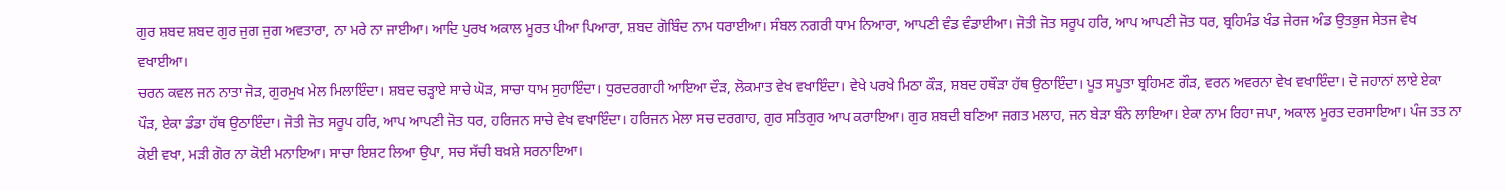ਗੁਰ ਸ਼ਬਦ ਸ਼ਬਦ ਗੁਰ ਜੁਗ ਜੁਗ ਅਵਤਾਰਾ, ਨਾ ਮਰੇ ਨਾ ਜਾਈਆ। ਆਦਿ ਪੁਰਖ ਅਕਾਲ ਮੂਰਤ ਪੀਆ ਪਿਆਰਾ, ਸ਼ਬਦ ਗੋਬਿੰਦ ਨਾਮ ਧਰਾਈਆ। ਸੰਬਲ ਨਗਰੀ ਧਾਮ ਨਿਆਰਾ, ਆਪਣੀ ਵੰਡ ਵੰਡਾਈਆ। ਜੋਤੀ ਜੋਤ ਸਰੂਪ ਹਰਿ, ਆਪ ਆਪਣੀ ਜੋਤ ਧਰ, ਬ੍ਰਹਿਮੰਡ ਖੰਡ ਜੇਰਜ ਅੰਡ ਉਤਭੁਜ ਸੇਤਜ ਵੇਖ ਵਖਾਈਆ।
ਚਰਨ ਕਵਲ ਜਨ ਨਾਤਾ ਜੋੜ, ਗੁਰਮੁਖ ਮੇਲ ਮਿਲਾਇੰਦਾ। ਸ਼ਬਦ ਚੜ੍ਹਾਏ ਸਾਚੇ ਘੋੜ, ਸਾਚਾ ਧਾਮ ਸੁਹਾਇੰਦਾ। ਧੁਰਦਰਗਾਹੀ ਆਇਆ ਦੌੜ, ਲੋਕਮਾਤ ਵੇਖ ਵਖਾਇੰਦਾ। ਵੇਖੇ ਪਰਖੇ ਮਿਠਾ ਕੌੜ, ਸ਼ਬਦ ਹਥੌੜਾ ਹੱਥ ਉਠਾਇੰਦਾ। ਪੂਤ ਸਪੂਤਾ ਬ੍ਰਹਿਮਣ ਗੌੜ, ਵਰਨ ਅਵਰਨਾ ਵੇਖ ਵਖਾਇੰਦਾ। ਦੋ ਜਹਾਨਾਂ ਲਾਏ ਏਕਾ ਪੌੜ, ਏਕਾ ਡੰਡਾ ਹੱਥ ਉਠਾਇੰਦਾ। ਜੋਤੀ ਜੋਤ ਸਰੂਪ ਹਰਿ, ਆਪ ਆਪਣੀ ਜੋਤ ਧਰ, ਹਰਿਜਨ ਸਾਚੇ ਵੇਖ ਵਖਾਇੰਦਾ। ਹਰਿਜਨ ਮੇਲਾ ਸਚ ਦਰਗਾਹ, ਗੁਰ ਸਤਿਗੁਰ ਆਪ ਕਰਾਇਆ। ਗੁਰ ਸ਼ਬਦੀ ਬਣਿਆ ਜਗਤ ਮਲਾਹ, ਜਨ ਬੇੜਾ ਬੰਨੇ ਲਾਇਆ। ਏਕਾ ਨਾਮ ਰਿਹਾ ਜਪਾ, ਅਕਾਲ ਮੂਰਤ ਦਰਸਾਇਆ। ਪੰਜ ਤਤ ਨਾ ਕੋਈ ਵਖਾ, ਮੜੀ ਗੋਰ ਨਾ ਕੋਈ ਮਨਾਇਆ। ਸਾਚਾ ਇਸ਼ਟ ਲਿਆ ਉਪਾ, ਸਚ ਸੱਚੀ ਬਖ਼ਸ਼ੇ ਸਰਨਾਇਆ।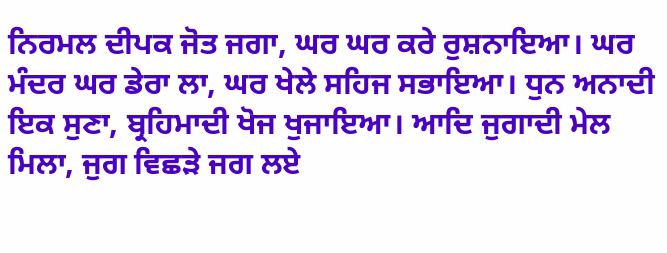ਨਿਰਮਲ ਦੀਪਕ ਜੋਤ ਜਗਾ, ਘਰ ਘਰ ਕਰੇ ਰੁਸ਼ਨਾਇਆ। ਘਰ ਮੰਦਰ ਘਰ ਡੇਰਾ ਲਾ, ਘਰ ਖੇਲੇ ਸਹਿਜ ਸਭਾਇਆ। ਧੁਨ ਅਨਾਦੀ ਇਕ ਸੁਣਾ, ਬ੍ਰਹਿਮਾਦੀ ਖੋਜ ਖੁਜਾਇਆ। ਆਦਿ ਜੁਗਾਦੀ ਮੇਲ ਮਿਲਾ, ਜੁਗ ਵਿਛੜੇ ਜਗ ਲਏ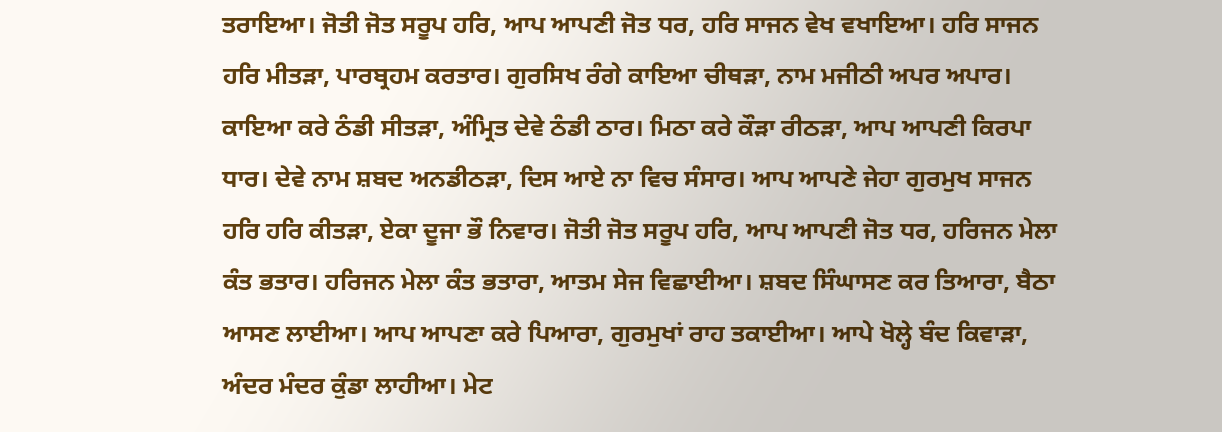ਤਰਾਇਆ। ਜੋਤੀ ਜੋਤ ਸਰੂਪ ਹਰਿ, ਆਪ ਆਪਣੀ ਜੋਤ ਧਰ, ਹਰਿ ਸਾਜਨ ਵੇਖ ਵਖਾਇਆ। ਹਰਿ ਸਾਜਨ ਹਰਿ ਮੀਤੜਾ, ਪਾਰਬ੍ਰਹਮ ਕਰਤਾਰ। ਗੁਰਸਿਖ ਰੰਗੇ ਕਾਇਆ ਚੀਥੜਾ, ਨਾਮ ਮਜੀਠੀ ਅਪਰ ਅਪਾਰ। ਕਾਇਆ ਕਰੇ ਠੰਡੀ ਸੀਤੜਾ, ਅੰਮ੍ਰਿਤ ਦੇਵੇ ਠੰਡੀ ਠਾਰ। ਮਿਠਾ ਕਰੇ ਕੌੜਾ ਰੀਠੜਾ, ਆਪ ਆਪਣੀ ਕਿਰਪਾ ਧਾਰ। ਦੇਵੇ ਨਾਮ ਸ਼ਬਦ ਅਨਡੀਠੜਾ, ਦਿਸ ਆਏ ਨਾ ਵਿਚ ਸੰਸਾਰ। ਆਪ ਆਪਣੇ ਜੇਹਾ ਗੁਰਮੁਖ ਸਾਜਨ ਹਰਿ ਹਰਿ ਕੀਤੜਾ, ਏਕਾ ਦੂਜਾ ਭੌ ਨਿਵਾਰ। ਜੋਤੀ ਜੋਤ ਸਰੂਪ ਹਰਿ, ਆਪ ਆਪਣੀ ਜੋਤ ਧਰ, ਹਰਿਜਨ ਮੇਲਾ ਕੰਤ ਭਤਾਰ। ਹਰਿਜਨ ਮੇਲਾ ਕੰਤ ਭਤਾਰਾ, ਆਤਮ ਸੇਜ ਵਿਛਾਈਆ। ਸ਼ਬਦ ਸਿੰਘਾਸਣ ਕਰ ਤਿਆਰਾ, ਬੈਠਾ ਆਸਣ ਲਾਈਆ। ਆਪ ਆਪਣਾ ਕਰੇ ਪਿਆਰਾ, ਗੁਰਮੁਖਾਂ ਰਾਹ ਤਕਾਈਆ। ਆਪੇ ਖੋਲ੍ਹੇ ਬੰਦ ਕਿਵਾੜਾ, ਅੰਦਰ ਮੰਦਰ ਕੁੰਡਾ ਲਾਹੀਆ। ਮੇਟ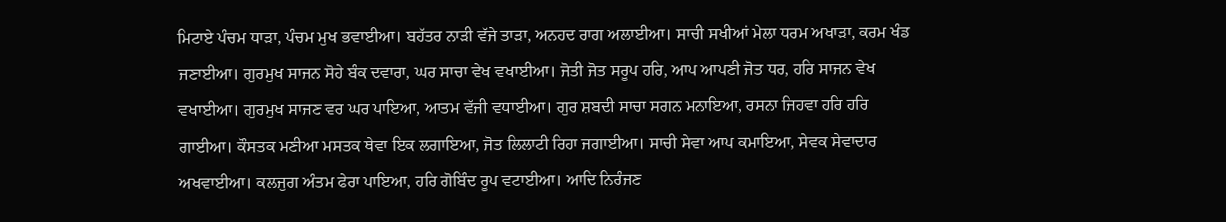ਮਿਟਾਏ ਪੰਚਮ ਧਾੜਾ, ਪੰਚਮ ਮੁਖ ਭਵਾਈਆ। ਬਹੱਤਰ ਨਾੜੀ ਵੱਜੇ ਤਾੜਾ, ਅਨਹਦ ਰਾਗ ਅਲਾਈਆ। ਸਾਚੀ ਸਖੀਆਂ ਮੇਲਾ ਧਰਮ ਅਖਾੜਾ, ਕਰਮ ਖੰਡ ਜਣਾਈਆ। ਗੁਰਮੁਖ ਸਾਜਨ ਸੋਹੇ ਬੰਕ ਦਵਾਰਾ, ਘਰ ਸਾਚਾ ਵੇਖ ਵਖਾਈਆ। ਜੋਤੀ ਜੋਤ ਸਰੂਪ ਹਰਿ, ਆਪ ਆਪਣੀ ਜੋਤ ਧਰ, ਹਰਿ ਸਾਜਨ ਵੇਖ ਵਖਾਈਆ। ਗੁਰਮੁਖ ਸਾਜਣ ਵਰ ਘਰ ਪਾਇਆ, ਆਤਮ ਵੱਜੀ ਵਧਾਈਆ। ਗੁਰ ਸ਼ਬਦੀ ਸਾਚਾ ਸਗਨ ਮਨਾਇਆ, ਰਸਨਾ ਜਿਹਵਾ ਹਰਿ ਹਰਿ ਗਾਈਆ। ਕੌਸਤਕ ਮਣੀਆ ਮਸਤਕ ਥੇਵਾ ਇਕ ਲਗਾਇਆ, ਜੋਤ ਲਿਲਾਟੀ ਰਿਹਾ ਜਗਾਈਆ। ਸਾਚੀ ਸੇਵਾ ਆਪ ਕਮਾਇਆ, ਸੇਵਕ ਸੇਵਾਦਾਰ ਅਖਵਾਈਆ। ਕਲਜੁਗ ਅੰਤਮ ਫੇਰਾ ਪਾਇਆ, ਹਰਿ ਗੋਬਿੰਦ ਰੂਪ ਵਟਾਈਆ। ਆਦਿ ਨਿਰੰਜਣ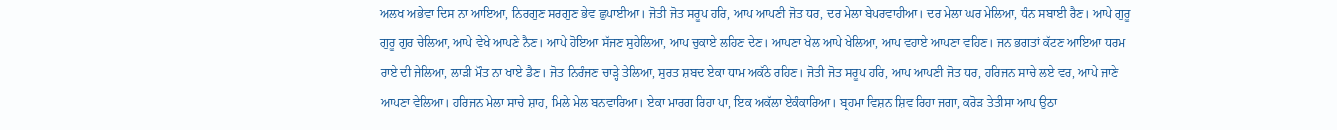ਅਲਖ ਅਭੇਵਾ ਦਿਸ ਨਾ ਆਇਆ, ਨਿਰਗੁਣ ਸਰਗੁਣ ਭੇਵ ਛੁਪਾਈਆ। ਜੋਤੀ ਜੋਤ ਸਰੂਪ ਹਰਿ, ਆਪ ਆਪਣੀ ਜੋਤ ਧਰ, ਦਰ ਮੇਲਾ ਬੇਪਰਵਾਹੀਆ। ਦਰ ਮੇਲਾ ਘਰ ਮੇਲਿਆ, ਧੰਨ ਸਬਾਈ ਰੈਣ। ਆਪੇ ਗੁਰੂ ਗੁਰੂ ਗੁਰ ਚੇਲਿਆ, ਆਪੇ ਵੇਖੇ ਆਪਣੇ ਨੈਣ। ਆਪੇ ਹੋਇਆ ਸੱਜਣ ਸੁਹੇਲਿਆ, ਆਪ ਚੁਕਾਏ ਲਹਿਣ ਦੇਣ। ਆਪਣਾ ਖੇਲ ਆਪੇ ਖੇਲਿਆ, ਆਪ ਵਹਾਏ ਆਪਣਾ ਵਹਿਣ। ਜਨ ਭਗਤਾਂ ਕੱਟਣ ਆਇਆ ਧਰਮ ਰਾਏ ਦੀ ਜੇਲਿਆ, ਲਾੜੀ ਮੌਤ ਨਾ ਖਾਏ ਡੈਣ। ਜੋਤ ਨਿਰੰਜਣ ਚਾੜ੍ਹੇ ਤੇਲਿਆ, ਸੁਰਤ ਸ਼ਬਦ ਏਕਾ ਧਾਮ ਅਕੱਠੇ ਰਹਿਣ। ਜੋਤੀ ਜੋਤ ਸਰੂਪ ਹਰਿ, ਆਪ ਆਪਣੀ ਜੋਤ ਧਰ, ਹਰਿਜਨ ਸਾਚੇ ਲਏ ਵਰ, ਆਪੇ ਜਾਣੇ ਆਪਣਾ ਵੇਲਿਆ। ਹਰਿਜਨ ਮੇਲਾ ਸਾਚੇ ਸ਼ਾਹ, ਮਿਲੇ ਮੇਲ ਬਨਵਾਰਿਆ। ਏਕਾ ਮਾਰਗ ਰਿਹਾ ਪਾ, ਇਕ ਅਕੱਲਾ ਏਕੰਕਾਰਿਆ। ਬ੍ਰਹਮਾ ਵਿਸ਼ਨ ਸ਼ਿਵ ਰਿਹਾ ਜਗਾ, ਕਰੋੜ ਤੇਤੀਸਾ ਆਪ ਉਠਾ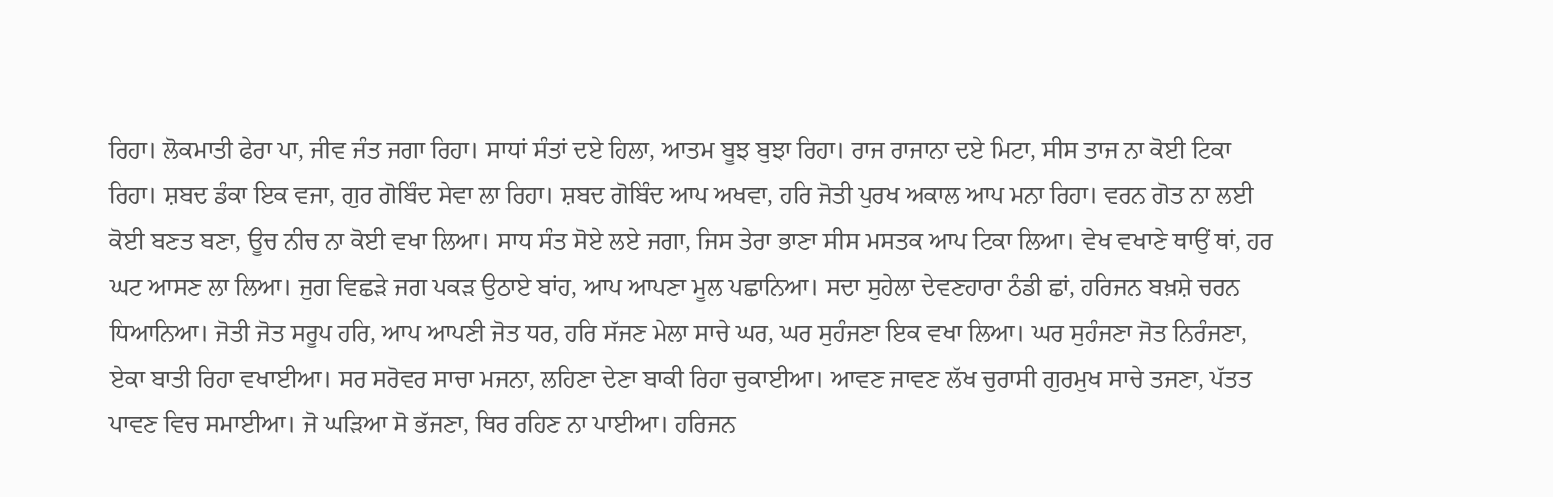ਰਿਹਾ। ਲੋਕਮਾਤੀ ਫੇਰਾ ਪਾ, ਜੀਵ ਜੰਤ ਜਗਾ ਰਿਹਾ। ਸਾਧਾਂ ਸੰਤਾਂ ਦਏ ਹਿਲਾ, ਆਤਮ ਬੂਝ ਬੁਝਾ ਰਿਹਾ। ਰਾਜ ਰਾਜਾਨਾ ਦਏ ਮਿਟਾ, ਸੀਸ ਤਾਜ ਨਾ ਕੋਈ ਟਿਕਾ ਰਿਹਾ। ਸ਼ਬਦ ਡੰਕਾ ਇਕ ਵਜਾ, ਗੁਰ ਗੋਬਿੰਦ ਸੇਵਾ ਲਾ ਰਿਹਾ। ਸ਼ਬਦ ਗੋਬਿੰਦ ਆਪ ਅਖਵਾ, ਹਰਿ ਜੋਤੀ ਪੁਰਖ ਅਕਾਲ ਆਪ ਮਨਾ ਰਿਹਾ। ਵਰਨ ਗੋਤ ਨਾ ਲਈ ਕੋਈ ਬਣਤ ਬਣਾ, ਊਚ ਨੀਚ ਨਾ ਕੋਈ ਵਖਾ ਲਿਆ। ਸਾਧ ਸੰਤ ਸੋਏ ਲਏ ਜਗਾ, ਜਿਸ ਤੇਰਾ ਭਾਣਾ ਸੀਸ ਮਸਤਕ ਆਪ ਟਿਕਾ ਲਿਆ। ਵੇਖ ਵਖਾਣੇ ਥਾਉਂ ਥਾਂ, ਹਰ ਘਟ ਆਸਣ ਲਾ ਲਿਆ। ਜੁਗ ਵਿਛੜੇ ਜਗ ਪਕੜ ਉਠਾਏ ਬਾਂਹ, ਆਪ ਆਪਣਾ ਮੂਲ ਪਛਾਨਿਆ। ਸਦਾ ਸੁਹੇਲਾ ਦੇਵਣਹਾਰਾ ਠੰਡੀ ਛਾਂ, ਹਰਿਜਨ ਬਖ਼ਸ਼ੇ ਚਰਨ ਧਿਆਨਿਆ। ਜੋਤੀ ਜੋਤ ਸਰੂਪ ਹਰਿ, ਆਪ ਆਪਣੀ ਜੋਤ ਧਰ, ਹਰਿ ਸੱਜਣ ਮੇਲਾ ਸਾਚੇ ਘਰ, ਘਰ ਸੁਹੰਜਣਾ ਇਕ ਵਖਾ ਲਿਆ। ਘਰ ਸੁਹੰਜਣਾ ਜੋਤ ਨਿਰੰਜਣਾ, ਏਕਾ ਬਾਤੀ ਰਿਹਾ ਵਖਾਈਆ। ਸਰ ਸਰੋਵਰ ਸਾਚਾ ਮਜਨਾ, ਲਹਿਣਾ ਦੇਣਾ ਬਾਕੀ ਰਿਹਾ ਚੁਕਾਈਆ। ਆਵਣ ਜਾਵਣ ਲੱਖ ਚੁਰਾਸੀ ਗੁਰਮੁਖ ਸਾਚੇ ਤਜਣਾ, ਪੱਤਤ ਪਾਵਣ ਵਿਚ ਸਮਾਈਆ। ਜੋ ਘੜਿਆ ਸੋ ਭੱਜਣਾ, ਥਿਰ ਰਹਿਣ ਨਾ ਪਾਈਆ। ਹਰਿਜਨ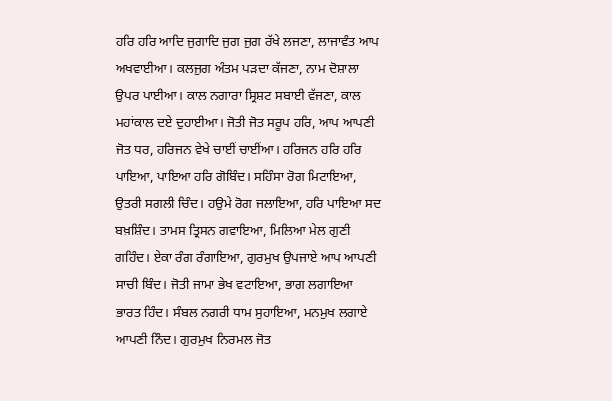ਹਰਿ ਹਰਿ ਆਦਿ ਜੁਗਾਦਿ ਜੁਗ ਜੁਗ ਰੱਖੇ ਲਜਣਾ, ਲਾਜਾਵੰਤ ਆਪ ਅਖਵਾਈਆ। ਕਲਜੁਗ ਅੰਤਮ ਪੜਦਾ ਕੱਜਣਾ, ਨਾਮ ਦੋਸ਼ਾਲਾ ਉਪਰ ਪਾਈਆ। ਕਾਲ ਨਗਾਰਾ ਸ੍ਰਿਸ਼ਟ ਸਬਾਈ ਵੱਜਣਾ, ਕਾਲ ਮਹਾਂਕਾਲ ਦਏ ਦੁਹਾਈਆ। ਜੋਤੀ ਜੋਤ ਸਰੂਪ ਹਰਿ, ਆਪ ਆਪਣੀ ਜੋਤ ਧਰ, ਹਰਿਜਨ ਵੇਖੇ ਚਾਈਂ ਚਾਈਂਆ। ਹਰਿਜਨ ਹਰਿ ਹਰਿ ਪਾਇਆ, ਪਾਇਆ ਹਰਿ ਗੋਬਿੰਦ। ਸਹਿੰਸਾ ਰੋਗ ਮਿਟਾਇਆ, ਉਤਰੀ ਸਗਲੀ ਚਿੰਦ। ਹਉਮੇ ਰੋਗ ਜਲਾਇਆ, ਹਰਿ ਪਾਇਆ ਸਦ ਬਖ਼ਸ਼ਿੰਦ। ਤਾਮਸ ਤ੍ਰਿਸਨ ਗਵਾਇਆ, ਮਿਲਿਆ ਮੇਲ ਗੁਣੀ ਗਹਿੰਦ। ਏਕਾ ਰੰਗ ਰੰਗਾਇਆ, ਗੁਰਮੁਖ ਉਪਜਾਏ ਆਪ ਆਪਣੀ ਸਾਚੀ ਬਿੰਦ। ਜੋਤੀ ਜਾਮਾ ਭੇਖ ਵਟਾਇਆ, ਭਾਗ ਲਗਾਇਆ ਭਾਰਤ ਹਿੰਦ। ਸੰਬਲ ਨਗਰੀ ਧਾਮ ਸੁਹਾਇਆ, ਮਨਮੁਖ ਲਗਾਏ ਆਪਣੀ ਨਿੰਦ। ਗੁਰਮੁਖ ਨਿਰਮਲ ਜੋਤ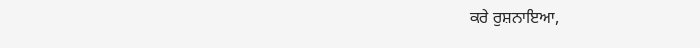ਕਰੇ ਰੁਸ਼ਨਾਇਆ,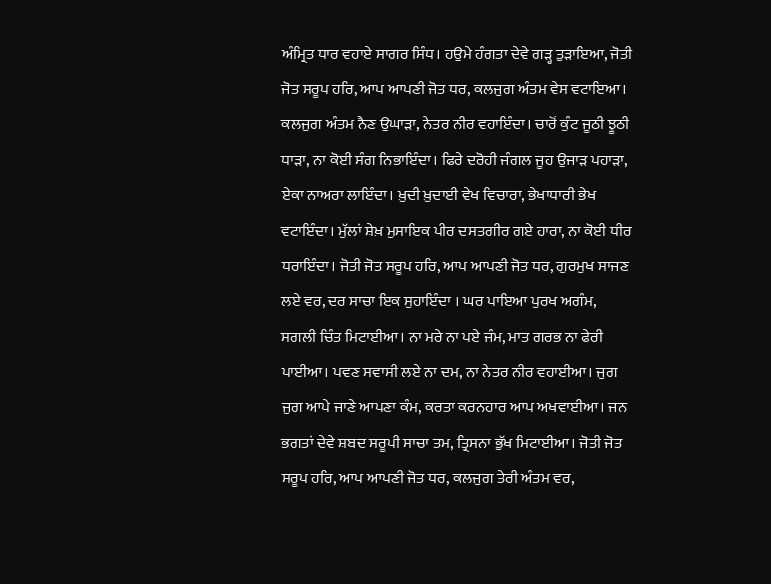ਅੰਮ੍ਰਿਤ ਧਾਰ ਵਹਾਏ ਸਾਗਰ ਸਿੰਧ। ਹਉਮੇ ਹੰਗਤਾ ਦੇਵੇ ਗੜ੍ਹ ਤੁੜਾਇਆ, ਜੋਤੀ ਜੋਤ ਸਰੂਪ ਹਰਿ, ਆਪ ਆਪਣੀ ਜੋਤ ਧਰ, ਕਲਜੁਗ ਅੰਤਮ ਵੇਸ ਵਟਾਇਆ। ਕਲਜੁਗ ਅੰਤਮ ਨੈਣ ਉਘਾੜਾ, ਨੇਤਰ ਨੀਰ ਵਹਾਇੰਦਾ। ਚਾਰੋਂ ਕੁੰਟ ਜੂਠੀ ਝੂਠੀ ਧਾੜਾ, ਨਾ ਕੋਈ ਸੰਗ ਨਿਭਾਇੰਦਾ। ਫਿਰੇ ਦਰੋਹੀ ਜੰਗਲ ਜੂਹ ਉਜਾੜ ਪਹਾੜਾ, ਏਕਾ ਨਾਅਰਾ ਲਾਇੰਦਾ। ਖ਼ੁਦੀ ਖ਼ੁਦਾਈ ਵੇਖ ਵਿਚਾਰਾ, ਭੇਖਾਧਾਰੀ ਭੇਖ ਵਟਾਇੰਦਾ। ਮੁੱਲਾਂ ਸ਼ੇਖ਼ ਮੁਸਾਇਕ ਪੀਰ ਦਸਤਗੀਰ ਗਏ ਹਾਰਾ, ਨਾ ਕੋਈ ਧੀਰ ਧਰਾਇੰਦਾ। ਜੋਤੀ ਜੋਤ ਸਰੂਪ ਹਰਿ, ਆਪ ਆਪਣੀ ਜੋਤ ਧਰ, ਗੁਰਮੁਖ ਸਾਜਣ ਲਏ ਵਰ, ਦਰ ਸਾਚਾ ਇਕ ਸੁਹਾਇੰਦਾ । ਘਰ ਪਾਇਆ ਪੁਰਖ ਅਗੰਮ, ਸਗਲੀ ਚਿੰਤ ਮਿਟਾਈਆ। ਨਾ ਮਰੇ ਨਾ ਪਏ ਜੰਮ, ਮਾਤ ਗਰਭ ਨਾ ਫੇਰੀ ਪਾਈਆ। ਪਵਣ ਸਵਾਸੀ ਲਏ ਨਾ ਦਮ, ਨਾ ਨੇਤਰ ਨੀਰ ਵਹਾਈਆ। ਜੁਗ ਜੁਗ ਆਪੇ ਜਾਣੇ ਆਪਣਾ ਕੰਮ, ਕਰਤਾ ਕਰਨਹਾਰ ਆਪ ਅਖਵਾਈਆ। ਜਨ ਭਗਤਾਂ ਦੇਵੇ ਸ਼ਬਦ ਸਰੂਪੀ ਸਾਚਾ ਤਮ, ਤ੍ਰਿਸਨਾ ਭੁੱਖ ਮਿਟਾਈਆ। ਜੋਤੀ ਜੋਤ ਸਰੂਪ ਹਰਿ, ਆਪ ਆਪਣੀ ਜੋਤ ਧਰ, ਕਲਜੁਗ ਤੇਰੀ ਅੰਤਮ ਵਰ,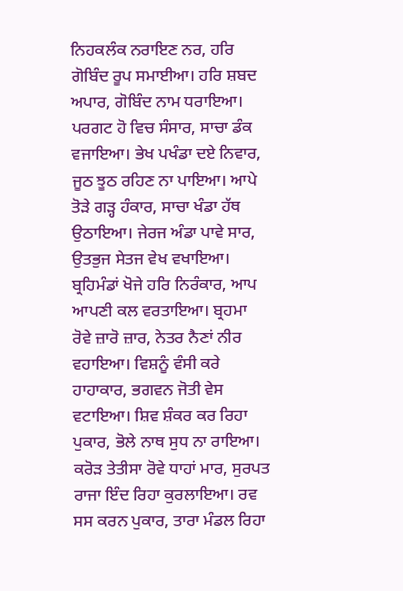ਨਿਹਕਲੰਕ ਨਰਾਇਣ ਨਰ, ਹਰਿ ਗੋਬਿੰਦ ਰੂਪ ਸਮਾਈਆ। ਹਰਿ ਸ਼ਬਦ ਅਪਾਰ, ਗੋਬਿੰਦ ਨਾਮ ਧਰਾਇਆ। ਪਰਗਟ ਹੋ ਵਿਚ ਸੰਸਾਰ, ਸਾਚਾ ਡੰਕ ਵਜਾਇਆ। ਭੇਖ ਪਖੰਡਾ ਦਏ ਨਿਵਾਰ, ਜੂਠ ਝੂਠ ਰਹਿਣ ਨਾ ਪਾਇਆ। ਆਪੇ ਤੋੜੇ ਗੜ੍ਹ ਹੰਕਾਰ, ਸਾਚਾ ਖੰਡਾ ਹੱਥ ਉਠਾਇਆ। ਜੇਰਜ ਅੰਡਾ ਪਾਵੇ ਸਾਰ, ਉਤਭੁਜ ਸੇਤਜ ਵੇਖ ਵਖਾਇਆ। ਬ੍ਰਹਿਮੰਡਾਂ ਖੋਜੇ ਹਰਿ ਨਿਰੰਕਾਰ, ਆਪ ਆਪਣੀ ਕਲ ਵਰਤਾਇਆ। ਬ੍ਰਹਮਾ ਰੋਵੇ ਜ਼ਾਰੋ ਜ਼ਾਰ, ਨੇਤਰ ਨੈਣਾਂ ਨੀਰ ਵਹਾਇਆ। ਵਿਸ਼ਨੂੰ ਵੰਸੀ ਕਰੇ ਹਾਹਾਕਾਰ, ਭਗਵਨ ਜੋਤੀ ਵੇਸ ਵਟਾਇਆ। ਸ਼ਿਵ ਸ਼ੰਕਰ ਕਰ ਰਿਹਾ ਪੁਕਾਰ, ਭੋਲੇ ਨਾਥ ਸੁਧ ਨਾ ਰਾਇਆ। ਕਰੋੜ ਤੇਤੀਸਾ ਰੋਵੇ ਧਾਹਾਂ ਮਾਰ, ਸੁਰਪਤ ਰਾਜਾ ਇੰਦ ਰਿਹਾ ਕੁਰਲਾਇਆ। ਰਵ ਸਸ ਕਰਨ ਪੁਕਾਰ, ਤਾਰਾ ਮੰਡਲ ਰਿਹਾ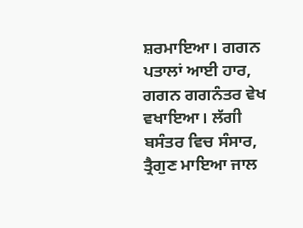ਸ਼ਰਮਾਇਆ। ਗਗਨ ਪਤਾਲਾਂ ਆਈ ਹਾਰ, ਗਗਨ ਗਗਨੰਤਰ ਵੇਖ ਵਖਾਇਆ। ਲੱਗੀ ਬਸੰਤਰ ਵਿਚ ਸੰਸਾਰ, ਤ੍ਰੈਗੁਣ ਮਾਇਆ ਜਾਲ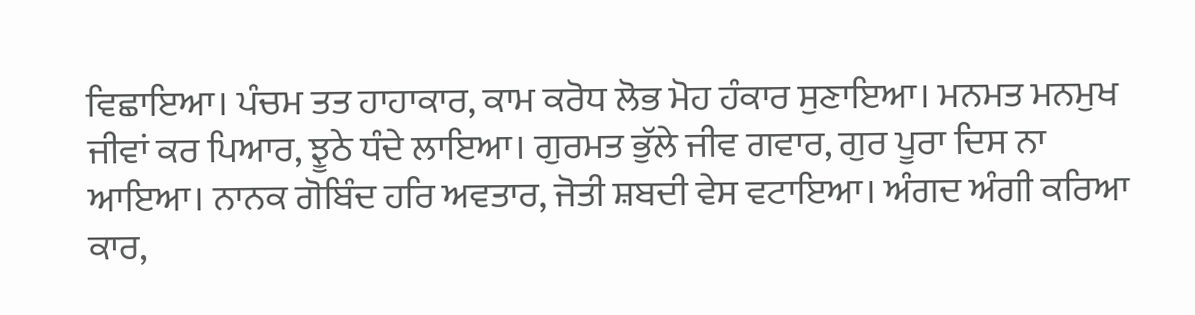ਵਿਛਾਇਆ। ਪੰਚਮ ਤਤ ਹਾਹਾਕਾਰ, ਕਾਮ ਕਰੋਧ ਲੋਭ ਮੋਹ ਹੰਕਾਰ ਸੁਣਾਇਆ। ਮਨਮਤ ਮਨਮੁਖ ਜੀਵਾਂ ਕਰ ਪਿਆਰ, ਝੂਠੇ ਧੰਦੇ ਲਾਇਆ। ਗੁਰਮਤ ਭੁੱਲੇ ਜੀਵ ਗਵਾਰ, ਗੁਰ ਪੂਰਾ ਦਿਸ ਨਾ ਆਇਆ। ਨਾਨਕ ਗੋਬਿੰਦ ਹਰਿ ਅਵਤਾਰ, ਜੋਤੀ ਸ਼ਬਦੀ ਵੇਸ ਵਟਾਇਆ। ਅੰਗਦ ਅੰਗੀ ਕਰਿਆ ਕਾਰ,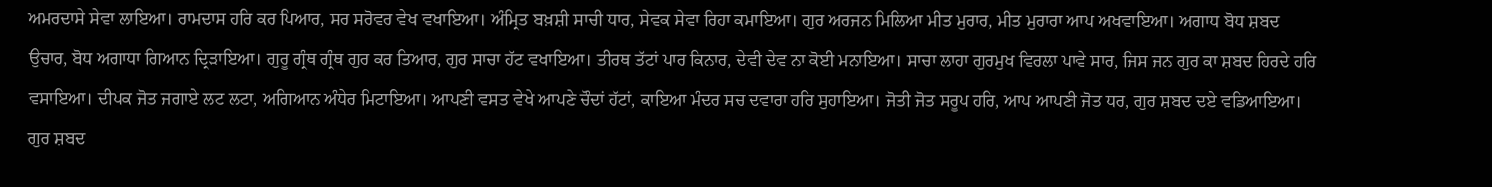ਅਮਰਦਾਸੇ ਸੇਵਾ ਲਾਇਆ। ਰਾਮਦਾਸ ਹਰਿ ਕਰ ਪਿਆਰ, ਸਰ ਸਰੋਵਰ ਵੇਖ ਵਖਾਇਆ। ਅੰਮ੍ਰਿਤ ਬਖ਼ਸ਼ੀ ਸਾਚੀ ਧਾਰ, ਸੇਵਕ ਸੇਵਾ ਰਿਹਾ ਕਮਾਇਆ। ਗੁਰ ਅਰਜਨ ਮਿਲਿਆ ਮੀਤ ਮੁਰਾਰ, ਮੀਤ ਮੁਰਾਰਾ ਆਪ ਅਖਵਾਇਆ। ਅਗਾਧ ਬੋਧ ਸ਼ਬਦ ਉਚਾਰ, ਬੋਧ ਅਗਾਧਾ ਗਿਆਨ ਦ੍ਰਿੜਾਇਆ। ਗੁਰੂ ਗ੍ਰੰਥ ਗ੍ਰੰਥ ਗੁਰ ਕਰ ਤਿਆਰ, ਗੁਰ ਸਾਚਾ ਹੱਟ ਵਖਾਇਆ। ਤੀਰਥ ਤੱਟਾਂ ਪਾਰ ਕਿਨਾਰ, ਦੇਵੀ ਦੇਵ ਨਾ ਕੋਈ ਮਨਾਇਆ। ਸਾਚਾ ਲਾਹਾ ਗੁਰਮੁਖ ਵਿਰਲਾ ਪਾਵੇ ਸਾਰ, ਜਿਸ ਜਨ ਗੁਰ ਕਾ ਸ਼ਬਦ ਹਿਰਦੇ ਹਰਿ ਵਸਾਇਆ। ਦੀਪਕ ਜੋਤ ਜਗਾਏ ਲਟ ਲਟਾ, ਅਗਿਆਨ ਅੰਧੇਰ ਮਿਟਾਇਆ। ਆਪਣੀ ਵਸਤ ਵੇਖੇ ਆਪਣੇ ਚੌਦਾਂ ਹੱਟਾਂ, ਕਾਇਆ ਮੰਦਰ ਸਚ ਦਵਾਰਾ ਹਰਿ ਸੁਹਾਇਆ। ਜੋਤੀ ਜੋਤ ਸਰੂਪ ਹਰਿ, ਆਪ ਆਪਣੀ ਜੋਤ ਧਰ, ਗੁਰ ਸ਼ਬਦ ਦਏ ਵਡਿਆਇਆ। ਗੁਰ ਸ਼ਬਦ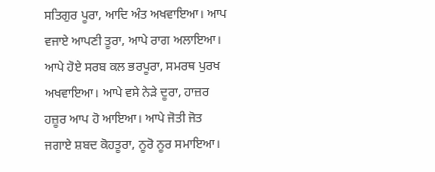ਸਤਿਗੁਰ ਪੂਰਾ, ਆਦਿ ਅੰਤ ਅਖਵਾਇਆ। ਆਪ ਵਜਾਏ ਆਪਣੀ ਤੂਰਾ, ਆਪੇ ਰਾਗ ਅਲਾਇਆ। ਆਪੇ ਹੋਏ ਸਰਬ ਕਲ ਭਰਪੂਰਾ, ਸਮਰਥ ਪੁਰਖ ਅਖਵਾਇਆ। ਆਪੇ ਵਸੇ ਨੇੜੇ ਦੂਰਾ, ਹਾਜ਼ਰ ਹਜ਼ੂਰ ਆਪ ਹੋ ਆਇਆ। ਆਪੇ ਜੋਤੀ ਜੋਤ ਜਗਾਏ ਸ਼ਬਦ ਕੋਹਤੂਰਾ, ਨੂਰੋ ਨੂਰ ਸਮਾਇਆ।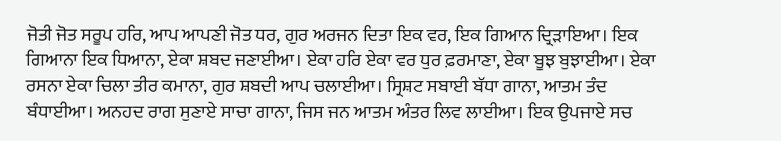ਜੋਤੀ ਜੋਤ ਸਰੂਪ ਹਰਿ, ਆਪ ਆਪਣੀ ਜੋਤ ਧਰ, ਗੁਰ ਅਰਜਨ ਦਿਤਾ ਇਕ ਵਰ, ਇਕ ਗਿਆਨ ਦ੍ਰਿੜਾਇਆ। ਇਕ ਗਿਆਨਾ ਇਕ ਧਿਆਨਾ, ਏਕਾ ਸ਼ਬਦ ਜਣਾਈਆ। ਏਕਾ ਹਰਿ ਏਕਾ ਵਰ ਧੁਰ ਫ਼ਰਮਾਣਾ, ਏਕਾ ਬੂਝ ਬੁਝਾਈਆ। ਏਕਾ ਰਸਨਾ ਏਕਾ ਚਿਲਾ ਤੀਰ ਕਮਾਨਾ, ਗੁਰ ਸ਼ਬਦੀ ਆਪ ਚਲਾਈਆ। ਸ੍ਰਿਸ਼ਟ ਸਬਾਈ ਬੱਧਾ ਗਾਨਾ, ਆਤਮ ਤੰਦ ਬੰਧਾਈਆ। ਅਨਹਦ ਰਾਗ ਸੁਣਾਏ ਸਾਚਾ ਗਾਨਾ, ਜਿਸ ਜਨ ਆਤਮ ਅੰਤਰ ਲਿਵ ਲਾਈਆ। ਇਕ ਉਪਜਾਏ ਸਚ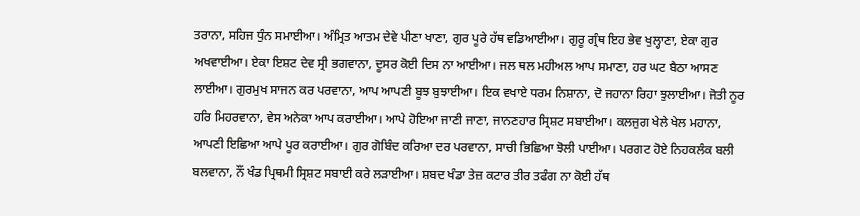ਤਰਾਨਾ, ਸਹਿਜ ਧੁੰਨ ਸਮਾਈਆ। ਅੰਮ੍ਰਿਤ ਆਤਮ ਦੇਵੇ ਪੀਣਾ ਖਾਣਾ, ਗੁਰ ਪੂਰੇ ਹੱਥ ਵਡਿਆਈਆ। ਗੁਰੂ ਗ੍ਰੰਥ ਇਹ ਭੇਵ ਖੁਲ੍ਹਾਣਾ, ਏਕਾ ਗੁਰ ਅਖਵਾਈਆ। ਏਕਾ ਇਸ਼ਟ ਦੇਵ ਸ੍ਰੀ ਭਗਵਾਨਾ, ਦੂਸਰ ਕੋਈ ਦਿਸ ਨਾ ਆਈਆ। ਜਲ ਥਲ ਮਹੀਅਲ ਆਪ ਸਮਾਣਾ, ਹਰ ਘਟ ਬੈਠਾ ਆਸਣ ਲਾਈਆ। ਗੁਰਮੁਖ ਸਾਜਨ ਕਰ ਪਰਵਾਨਾ, ਆਪ ਆਪਣੀ ਬੂਝ ਬੁਝਾਈਆ। ਇਕ ਵਖਾਏ ਧਰਮ ਨਿਸ਼ਾਨਾ, ਦੋ ਜਹਾਨਾ ਰਿਹਾ ਝੁਲਾਈਆ। ਜੋਤੀ ਨੂਰ ਹਰਿ ਮਿਹਰਵਾਨਾ, ਵੇਸ ਅਨੇਕਾ ਆਪ ਕਰਾਈਆ। ਆਪੇ ਹੋਇਆ ਜਾਣੀ ਜਾਣਾ, ਜਾਨਣਹਾਰ ਸ੍ਰਿਸ਼ਟ ਸਬਾਈਆ। ਕਲਜੁਗ ਖੇਲੇ ਖੇਲ ਮਹਾਨਾ, ਆਪਣੀ ਇਛਿਆ ਆਪੇ ਪੂਰ ਕਰਾਈਆ। ਗੁਰ ਗੋਬਿੰਦ ਕਰਿਆ ਦਰ ਪਰਵਾਨਾ, ਸਾਚੀ ਭਿਛਿਆ ਝੋਲੀ ਪਾਈਆ। ਪਰਗਟ ਹੋਏ ਨਿਹਕਲੰਕ ਬਲੀ ਬਲਵਾਨਾ, ਨੌਂ ਖੰਡ ਪ੍ਰਿਥਮੀ ਸ੍ਰਿਸ਼ਟ ਸਬਾਈ ਕਰੇ ਲੜਾਈਆ। ਸ਼ਬਦ ਖੰਡਾ ਤੇਜ਼ ਕਟਾਰ ਤੀਰ ਤਫੰਗ ਨਾ ਕੋਈ ਹੱਥ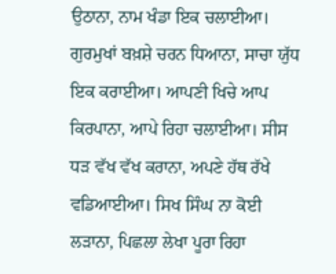ਉਠਾਨਾ, ਨਾਮ ਖੰਡਾ ਇਕ ਚਲਾਈਆ। ਗੁਰਮੁਖਾਂ ਬਖ਼ਸ਼ੇ ਚਰਨ ਧਿਆਨਾ, ਸਾਚਾ ਯੁੱਧ ਇਕ ਕਰਾਈਆ। ਆਪਣੀ ਖਿਚੇ ਆਪ ਕਿਰਪਾਨਾ, ਆਪੇ ਰਿਹਾ ਚਲਾਈਆ। ਸੀਸ ਧੜ ਵੱਖ ਵੱਖ ਕਰਾਨਾ, ਅਪਣੇ ਹੱਥ ਰੱਖੇ ਵਡਿਆਈਆ। ਸਿਖ ਸਿੰਘ ਨਾ ਕੋਈ ਲੜਾਨਾ, ਪਿਛਲਾ ਲੇਖਾ ਪੂਰਾ ਰਿਹਾ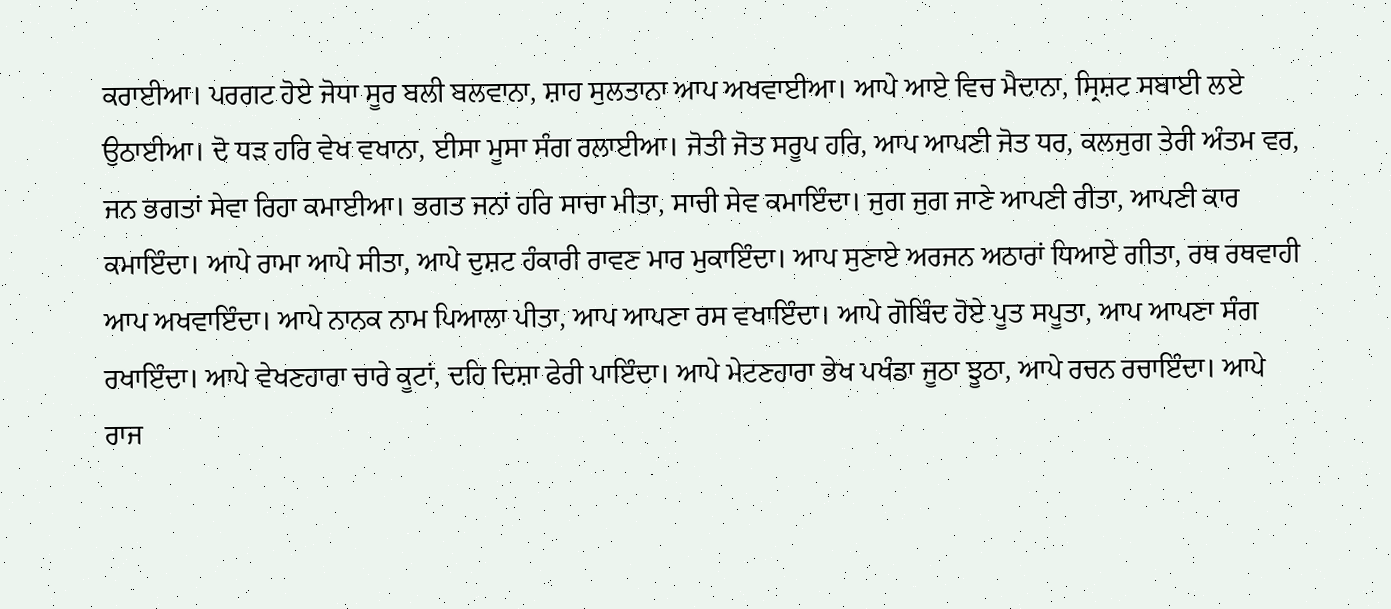ਕਰਾਈਆ। ਪਰਗਟ ਹੋਏ ਜੋਧਾ ਸੂਰ ਬਲੀ ਬਲਵਾਨਾ, ਸ਼ਾਹ ਸੁਲਤਾਨਾ ਆਪ ਅਖਵਾਈਆ। ਆਪੇ ਆਏ ਵਿਚ ਮੈਦਾਨਾ, ਸ੍ਰਿਸ਼ਟ ਸਬਾਈ ਲਏ ਉਠਾਈਆ। ਦੋ ਧੜ ਹਰਿ ਵੇਖ ਵਖਾਨਾ, ਈਸਾ ਮੂਸਾ ਸੰਗ ਰਲਾਈਆ। ਜੋਤੀ ਜੋਤ ਸਰੂਪ ਹਰਿ, ਆਪ ਆਪਣੀ ਜੋਤ ਧਰ, ਕਲਜੁਗ ਤੇਰੀ ਅੰਤਮ ਵਰ, ਜਨ ਭਗਤਾਂ ਸੇਵਾ ਰਿਹਾ ਕਮਾਈਆ। ਭਗਤ ਜਨਾਂ ਹਰਿ ਸਾਚਾ ਮੀਤਾ, ਸਾਚੀ ਸੇਵ ਕਮਾਇੰਦਾ। ਜੁਗ ਜੁਗ ਜਾਣੇ ਆਪਣੀ ਰੀਤਾ, ਆਪਣੀ ਕਾਰ ਕਮਾਇੰਦਾ। ਆਪੇ ਰਾਮਾ ਆਪੇ ਸੀਤਾ, ਆਪੇ ਦੁਸ਼ਟ ਹੰਕਾਰੀ ਰਾਵਣ ਮਾਰ ਮੁਕਾਇੰਦਾ। ਆਪ ਸੁਣਾਏ ਅਰਜਨ ਅਠਾਰਾਂ ਧਿਆਏ ਗੀਤਾ, ਰਥ ਰਥਵਾਹੀ ਆਪ ਅਖਵਾਇੰਦਾ। ਆਪੇ ਨਾਨਕ ਨਾਮ ਪਿਆਲਾ ਪੀਤਾ, ਆਪ ਆਪਣਾ ਰਸ ਵਖਾਇੰਦਾ। ਆਪੇ ਗੋਬਿੰਦ ਹੋਏ ਪੂਤ ਸਪੂਤਾ, ਆਪ ਆਪਣਾ ਸੰਗ ਰਖਾਇੰਦਾ। ਆਪੇ ਵੇਖਣਹਾਰਾ ਚਾਰੇ ਕੂਟਾਂ, ਦਹਿ ਦਿਸ਼ਾ ਫੇਰੀ ਪਾਇੰਦਾ। ਆਪੇ ਮੇਟਣਹਾਰਾ ਭੇਖ ਪਖੰਡਾ ਜੂਠਾ ਝੂਠਾ, ਆਪੇ ਰਚਨ ਰਚਾਇੰਦਾ। ਆਪੇ ਰਾਜ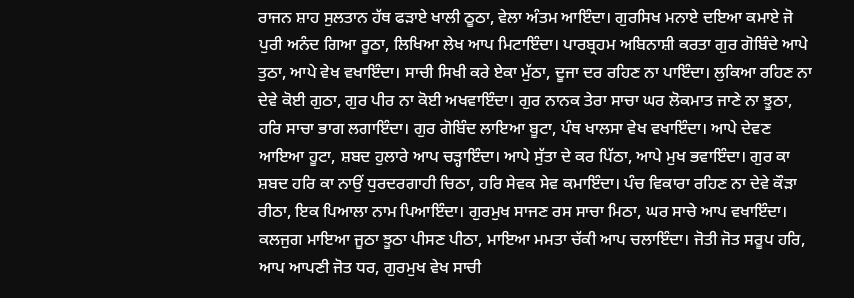ਰਾਜਨ ਸ਼ਾਹ ਸੁਲਤਾਨ ਹੱਥ ਫੜਾਏ ਖਾਲੀ ਠੂਠਾ, ਵੇਲਾ ਅੰਤਮ ਆਇੰਦਾ। ਗੁਰਸਿਖ ਮਨਾਏ ਦਇਆ ਕਮਾਏ ਜੋ ਪੁਰੀ ਅਨੰਦ ਗਿਆ ਰੂਠਾ, ਲਿਖਿਆ ਲੇਖ ਆਪ ਮਿਟਾਇੰਦਾ। ਪਾਰਬ੍ਰਹਮ ਅਬਿਨਾਸ਼ੀ ਕਰਤਾ ਗੁਰ ਗੋਬਿੰਦੇ ਆਪੇ ਤੁਠਾ, ਆਪੇ ਵੇਖ ਵਖਾਇੰਦਾ। ਸਾਚੀ ਸਿਖੀ ਕਰੇ ਏਕਾ ਮੁੱਠਾ, ਦੂਜਾ ਦਰ ਰਹਿਣ ਨਾ ਪਾਇੰਦਾ। ਲੁਕਿਆ ਰਹਿਣ ਨਾ ਦੇਵੇ ਕੋਈ ਗੁਠਾ, ਗੁਰ ਪੀਰ ਨਾ ਕੋਈ ਅਖਵਾਇੰਦਾ। ਗੁਰ ਨਾਨਕ ਤੇਰਾ ਸਾਚਾ ਘਰ ਲੋਕਮਾਤ ਜਾਣੇ ਨਾ ਝੂਠਾ, ਹਰਿ ਸਾਚਾ ਭਾਗ ਲਗਾਇੰਦਾ। ਗੁਰ ਗੋਬਿੰਦ ਲਾਇਆ ਬੂਟਾ, ਪੰਥ ਖਾਲਸਾ ਵੇਖ ਵਖਾਇੰਦਾ। ਆਪੇ ਦੇਵਣ ਆਇਆ ਹੂਟਾ, ਸ਼ਬਦ ਹੁਲਾਰੇ ਆਪ ਚੜ੍ਹਾਇੰਦਾ। ਆਪੇ ਸੁੱਤਾ ਦੇ ਕਰ ਪਿੱਠਾ, ਆਪੇ ਮੁਖ ਭਵਾਇੰਦਾ। ਗੁਰ ਕਾ ਸ਼ਬਦ ਹਰਿ ਕਾ ਨਾਉਂ ਧੁਰਦਰਗਾਹੀ ਚਿਠਾ, ਹਰਿ ਸੇਵਕ ਸੇਵ ਕਮਾਇੰਦਾ। ਪੰਚ ਵਿਕਾਰਾ ਰਹਿਣ ਨਾ ਦੇਵੇ ਕੌੜਾ ਰੀਠਾ, ਇਕ ਪਿਆਲਾ ਨਾਮ ਪਿਆਇੰਦਾ। ਗੁਰਮੁਖ ਸਾਜਣ ਰਸ ਸਾਚਾ ਮਿਠਾ, ਘਰ ਸਾਚੇ ਆਪ ਵਖਾਇੰਦਾ। ਕਲਜੁਗ ਮਾਇਆ ਜੂਠਾ ਝੂਠਾ ਪੀਸਣ ਪੀਠਾ, ਮਾਇਆ ਮਮਤਾ ਚੱਕੀ ਆਪ ਚਲਾਇੰਦਾ। ਜੋਤੀ ਜੋਤ ਸਰੂਪ ਹਰਿ, ਆਪ ਆਪਣੀ ਜੋਤ ਧਰ, ਗੁਰਮੁਖ ਵੇਖ ਸਾਚੀ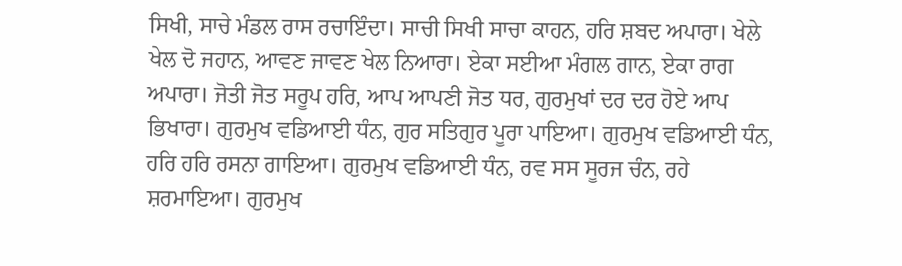ਸਿਖੀ, ਸਾਚੇ ਮੰਡਲ ਰਾਸ ਰਚਾਇੰਦਾ। ਸਾਚੀ ਸਿਖੀ ਸਾਚਾ ਕਾਹਨ, ਹਰਿ ਸ਼ਬਦ ਅਪਾਰਾ। ਖੇਲੇ ਖੇਲ ਦੋ ਜਹਾਨ, ਆਵਣ ਜਾਵਣ ਖੇਲ ਨਿਆਰਾ। ਏਕਾ ਸਈਆ ਮੰਗਲ ਗਾਨ, ਏਕਾ ਰਾਗ ਅਪਾਰਾ। ਜੋਤੀ ਜੋਤ ਸਰੂਪ ਹਰਿ, ਆਪ ਆਪਣੀ ਜੋਤ ਧਰ, ਗੁਰਮੁਖਾਂ ਦਰ ਦਰ ਹੋਏ ਆਪ ਭਿਖਾਰਾ। ਗੁਰਮੁਖ ਵਡਿਆਈ ਧੰਨ, ਗੁਰ ਸਤਿਗੁਰ ਪੂਰਾ ਪਾਇਆ। ਗੁਰਮੁਖ ਵਡਿਆਈ ਧੰਨ, ਹਰਿ ਹਰਿ ਰਸਨਾ ਗਾਇਆ। ਗੁਰਮੁਖ ਵਡਿਆਈ ਧੰਨ, ਰਵ ਸਸ ਸੂਰਜ ਚੰਨ, ਰਹੇ ਸ਼ਰਮਾਇਆ। ਗੁਰਮੁਖ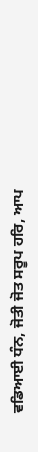ਵਡਿਆਈ ਧੰਨ, ਜੋਤੀ ਜੋਤ ਸਰੂਪ ਹਰਿ, ਆਪ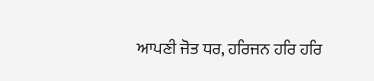ਆਪਣੀ ਜੋਤ ਧਰ, ਹਰਿਜਨ ਹਰਿ ਹਰਿ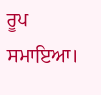ਰੂਪ ਸਮਾਇਆ।